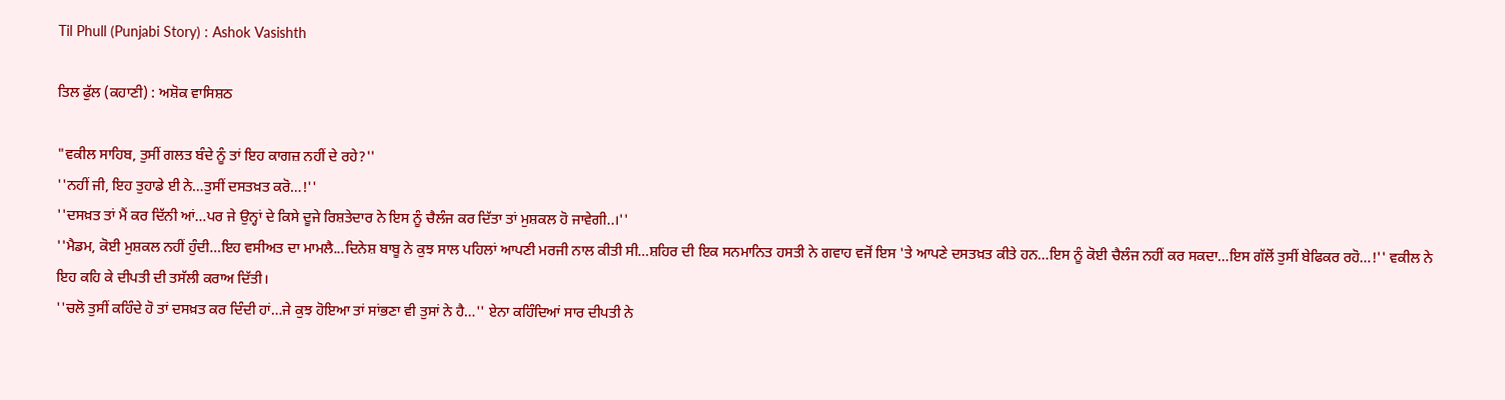Til Phull (Punjabi Story) : Ashok Vasishth

ਤਿਲ ਫੁੱਲ (ਕਹਾਣੀ) : ਅਸ਼ੋਕ ਵਾਸਿਸ਼ਠ

"ਵਕੀਲ ਸਾਹਿਬ, ਤੁਸੀਂ ਗਲਤ ਬੰਦੇ ਨੂੰ ਤਾਂ ਇਹ ਕਾਗਜ਼ ਨਹੀਂ ਦੇ ਰਹੇ?''
''ਨਹੀਂ ਜੀ, ਇਹ ਤੁਹਾਡੇ ਈ ਨੇ…ਤੁਸੀਂ ਦਸਤਖ਼ਤ ਕਰੋ…!''
''ਦਸਖ਼ਤ ਤਾਂ ਮੈਂ ਕਰ ਦਿੱਨੀ ਆਂ…ਪਰ ਜੇ ਉਨ੍ਹਾਂ ਦੇ ਕਿਸੇ ਦੂਜੇ ਰਿਸ਼ਤੇਦਾਰ ਨੇ ਇਸ ਨੂੰ ਚੈਲੰਜ ਕਰ ਦਿੱਤਾ ਤਾਂ ਮੁਸ਼ਕਲ ਹੋ ਜਾਵੇਗੀ..।''
''ਮੈਡਮ, ਕੋਈ ਮੁਸ਼ਕਲ ਨਹੀਂ ਹੁੰਦੀ…ਇਹ ਵਸੀਅਤ ਦਾ ਮਾਮਲੈ...ਦਿਨੇਸ਼ ਬਾਬੂ ਨੇ ਕੁਝ ਸਾਲ ਪਹਿਲਾਂ ਆਪਣੀ ਮਰਜੀ ਨਾਲ ਕੀਤੀ ਸੀ…ਸ਼ਹਿਰ ਦੀ ਇਕ ਸਨਮਾਨਿਤ ਹਸਤੀ ਨੇ ਗਵਾਹ ਵਜੋਂ ਇਸ 'ਤੇ ਆਪਣੇ ਦਸਤਖ਼ਤ ਕੀਤੇ ਹਨ…ਇਸ ਨੂੰ ਕੋਈ ਚੈਲੰਜ ਨਹੀਂ ਕਰ ਸਕਦਾ…ਇਸ ਗੱਲੋਂ ਤੁਸੀਂ ਬੇਫਿਕਰ ਰਹੋ…!'' ਵਕੀਲ ਨੇ ਇਹ ਕਹਿ ਕੇ ਦੀਪਤੀ ਦੀ ਤਸੱਲੀ ਕਰਾਅ ਦਿੱਤੀ।
''ਚਲੋ ਤੁਸੀਂ ਕਹਿੰਦੇ ਹੋ ਤਾਂ ਦਸਖ਼ਤ ਕਰ ਦਿੰਦੀ ਹਾਂ…ਜੇ ਕੁਝ ਹੋਇਆ ਤਾਂ ਸਾਂਭਣਾ ਵੀ ਤੁਸਾਂ ਨੇ ਹੈ…'' ਏਨਾ ਕਹਿੰਦਿਆਂ ਸਾਰ ਦੀਪਤੀ ਨੇ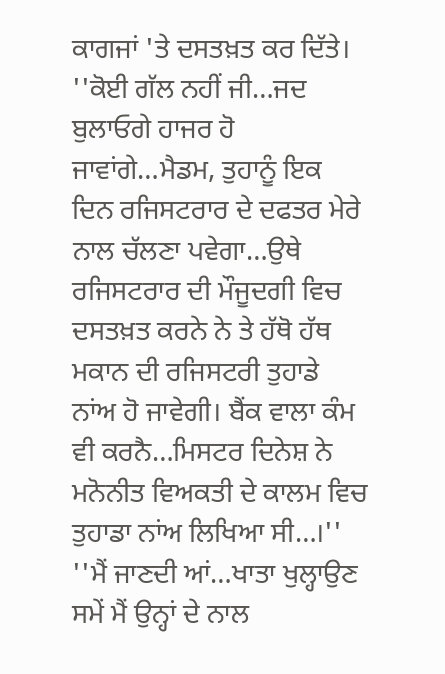ਕਾਗਜਾਂ 'ਤੇ ਦਸਤਖ਼ਤ ਕਰ ਦਿੱਤੇ।
''ਕੋਈ ਗੱਲ ਨਹੀਂ ਜੀ…ਜਦ ਬੁਲਾਓਗੇ ਹਾਜਰ ਹੋ ਜਾਵਾਂਗੇ…ਮੈਡਮ, ਤੁਹਾਨੂੰ ਇਕ ਦਿਨ ਰਜਿਸਟਰਾਰ ਦੇ ਦਫਤਰ ਮੇਰੇ ਨਾਲ ਚੱਲਣਾ ਪਵੇਗਾ…ਉਥੇ ਰਜਿਸਟਰਾਰ ਦੀ ਮੌਜੂਦਗੀ ਵਿਚ ਦਸਤਖ਼ਤ ਕਰਨੇ ਨੇ ਤੇ ਹੱਥੋ ਹੱਥ ਮਕਾਨ ਦੀ ਰਜਿਸਟਰੀ ਤੁਹਾਡੇ ਨਾਂਅ ਹੋ ਜਾਵੇਗੀ। ਬੈਂਕ ਵਾਲਾ ਕੰਮ ਵੀ ਕਰਨੈ…ਮਿਸਟਰ ਦਿਨੇਸ਼ ਨੇ ਮਨੋਨੀਤ ਵਿਅਕਤੀ ਦੇ ਕਾਲਮ ਵਿਚ ਤੁਹਾਡਾ ਨਾਂਅ ਲਿਖਿਆ ਸੀ…।''
''ਮੈਂ ਜਾਣਦੀ ਆਂ…ਖਾਤਾ ਖੁਲ੍ਹਾਉਣ ਸਮੇਂ ਮੈਂ ਉਨ੍ਹਾਂ ਦੇ ਨਾਲ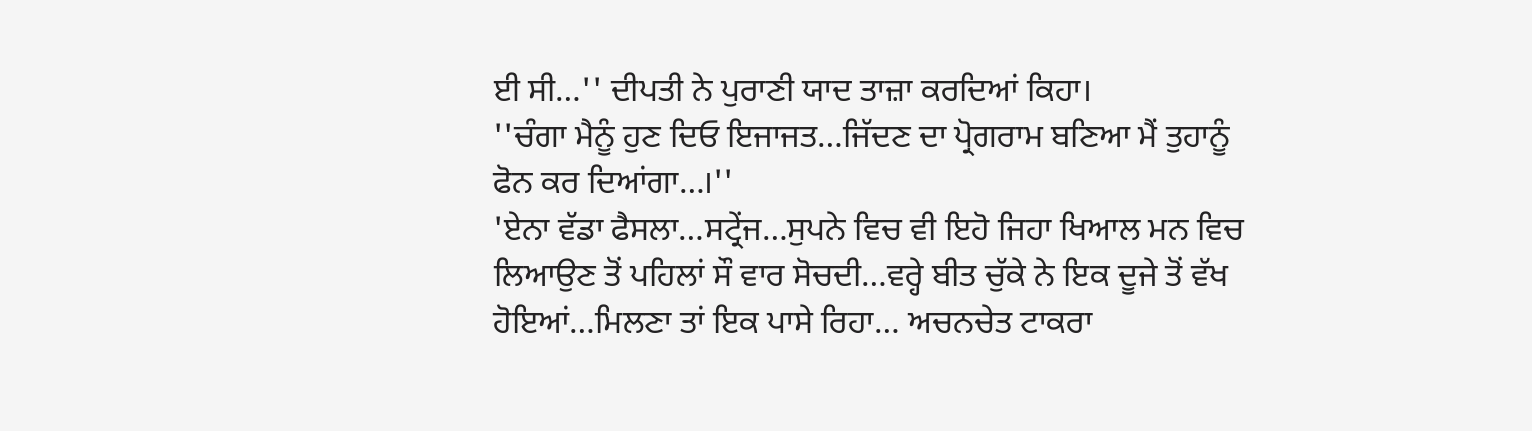ਈ ਸੀ…'' ਦੀਪਤੀ ਨੇ ਪੁਰਾਣੀ ਯਾਦ ਤਾਜ਼ਾ ਕਰਦਿਆਂ ਕਿਹਾ।
''ਚੰਗਾ ਮੈਨੂੰ ਹੁਣ ਦਿਓ ਇਜਾਜਤ…ਜਿੱਦਣ ਦਾ ਪ੍ਰੋਗਰਾਮ ਬਣਿਆ ਮੈਂ ਤੁਹਾਨੂੰ ਫੋਨ ਕਰ ਦਿਆਂਗਾ…।''
'ਏਨਾ ਵੱਡਾ ਫੈਸਲਾ…ਸਟ੍ਰੇਂਜ…ਸੁਪਨੇ ਵਿਚ ਵੀ ਇਹੋ ਜਿਹਾ ਖਿਆਲ ਮਨ ਵਿਚ ਲਿਆਉਣ ਤੋਂ ਪਹਿਲਾਂ ਸੌ ਵਾਰ ਸੋਚਦੀ…ਵਰ੍ਹੇ ਬੀਤ ਚੁੱਕੇ ਨੇ ਇਕ ਦੂਜੇ ਤੋਂ ਵੱਖ ਹੋਇਆਂ…ਮਿਲਣਾ ਤਾਂ ਇਕ ਪਾਸੇ ਰਿਹਾ… ਅਚਨਚੇਤ ਟਾਕਰਾ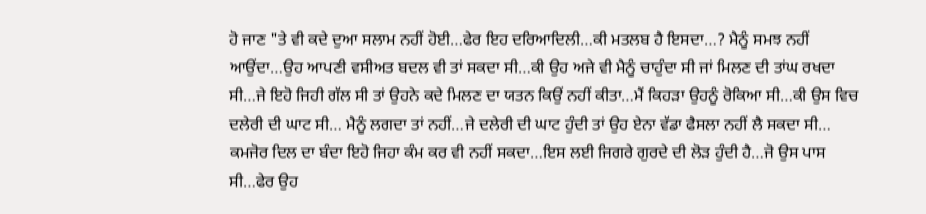ਹੋ ਜਾਣ "ਤੇ ਵੀ ਕਦੇ ਦੁਆ ਸਲਾਮ ਨਹੀਂ ਹੋਈ…ਫੇਰ ਇਹ ਦਰਿਆਦਿਲੀ…ਕੀ ਮਤਲਬ ਹੈ ਇਸਦਾ…? ਮੈਨੂੰ ਸਮਝ ਨਹੀਂ ਆਉਂਦਾ…ਉਹ ਆਪਣੀ ਵਸੀਅਤ ਬਦਲ ਵੀ ਤਾਂ ਸਕਦਾ ਸੀ…ਕੀ ਉਹ ਅਜੇ ਵੀ ਮੈਨੂੰ ਚਾਹੁੰਦਾ ਸੀ ਜਾਂ ਮਿਲਣ ਦੀ ਤਾਂਘ ਰਖਦਾ ਸੀ…ਜੇ ਇਹੋ ਜਿਹੀ ਗੱਲ ਸੀ ਤਾਂ ਉਹਨੇ ਕਦੇ ਮਿਲਣ ਦਾ ਯਤਨ ਕਿਉਂ ਨਹੀਂ ਕੀਤਾ…ਮੈਂ ਕਿਹੜਾ ਉਹਨੂੰ ਰੋਕਿਆ ਸੀ…ਕੀ ਉਸ ਵਿਚ ਦਲੇਰੀ ਦੀ ਘਾਟ ਸੀ… ਮੈਨੂੰ ਲਗਦਾ ਤਾਂ ਨਹੀਂ…ਜੇ ਦਲੇਰੀ ਦੀ ਘਾਟ ਹੁੰਦੀ ਤਾਂ ਉਹ ਏਨਾ ਵੱਡਾ ਫੈਸਲਾ ਨਹੀਂ ਲੈ ਸਕਦਾ ਸੀ… ਕਮਜੋਰ ਦਿਲ ਦਾ ਬੰਦਾ ਇਹੋ ਜਿਹਾ ਕੰਮ ਕਰ ਵੀ ਨਹੀਂ ਸਕਦਾ…ਇਸ ਲਈ ਜਿਗਰੇ ਗੁਰਦੇ ਦੀ ਲੋੜ ਹੁੰਦੀ ਹੈ…ਜੋ ਉਸ ਪਾਸ ਸੀ…ਫੇਰ ਉਹ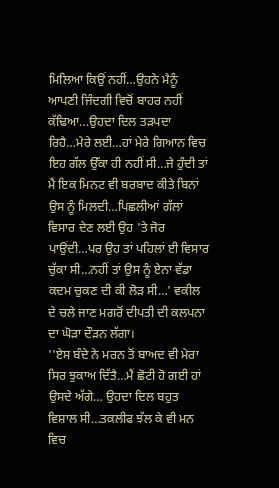ਮਿਲਿਆ ਕਿਉਂ ਨਹੀਂ…ਉਹਨੇ ਮੈਨੂੰ ਆਪਣੀ ਜਿੰਦਗੀ ਵਿਚੋਂ ਬਾਹਰ ਨਹੀਂ ਕੱਢਿਆ…ਉਹਦਾ ਦਿਲ ਤੜਪਦਾ ਰਿਹੈ…ਮੇਰੇ ਲਈ…ਹਾਂ ਮੇਰੇ ਗਿਆਨ ਵਿਚ ਇਹ ਗੱਲ ਉੱਕਾ ਹੀ ਨਹੀਂ ਸੀ…ਜੇ ਹੁੰਦੀ ਤਾਂ ਮੈਂ ਇਕ ਮਿਨਟ ਵੀ ਬਰਬਾਦ ਕੀਤੇ ਬਿਨਾਂ ਉਸ ਨੂੰ ਮਿਲਦੀ…ਪਿਛਲੀਆਂ ਗੱਲਾਂ ਵਿਸਾਰ ਦੇਣ ਲਈ ਉਹ 'ਤੇ ਜੋਰ ਪਾਉਂਦੀ…ਪਰ ਉਹ ਤਾਂ ਪਹਿਲਾਂ ਈ ਵਿਸਾਰ ਚੁੱਕਾ ਸੀ…ਨਹੀਂ ਤਾਂ ਉਸ ਨੂੰ ਏਨਾ ਵੱਡਾ ਕਦਮ ਚੁਕਣ ਦੀ ਕੀ ਲੋੜ ਸੀ…' ਵਕੀਲ ਦੇ ਚਲੇ ਜਾਣ ਮਗਰੋਂ ਦੀਪਤੀ ਦੀ ਕਲਪਨਾ ਦਾ ਘੋੜਾ ਦੌੜਨ ਲੱਗਾ।
''ਏਸ ਬੰਦੇ ਨੇ ਮਰਨ ਤੋਂ ਬਾਅਦ ਵੀ ਮੇਰਾ ਸਿਰ ਝੁਕਾਅ ਦਿੱਤੈ…ਮੈਂ ਛੋਟੀ ਹੋ ਗਈ ਹਾਂ ਉਸਦੇ ਅੱਗੇ… ਉਹਦਾ ਦਿਲ ਬਹੁਤ ਵਿਸ਼ਾਲ ਸੀ…ਤਕਲੀਫ ਝੱਲ ਕੇ ਵੀ ਮਨ ਵਿਚ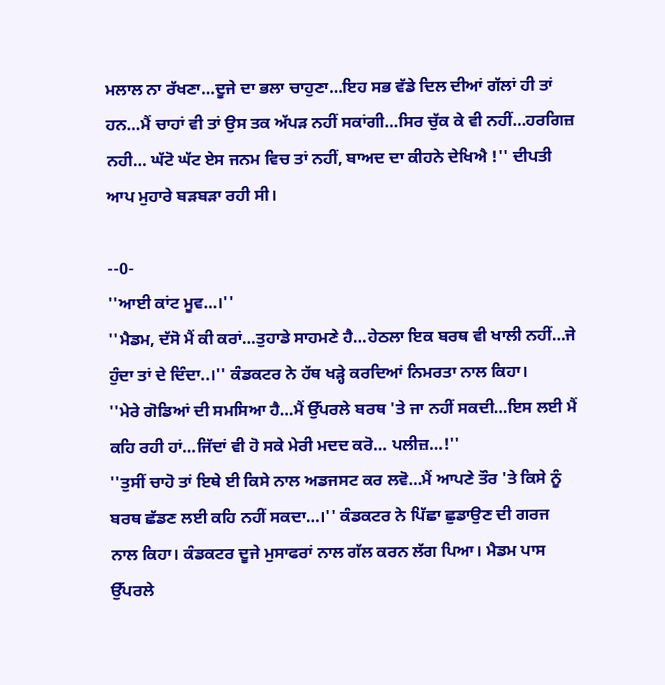ਮਲਾਲ ਨਾ ਰੱਖਣਾ…ਦੂਜੇ ਦਾ ਭਲਾ ਚਾਹੁਣਾ…ਇਹ ਸਭ ਵੱਡੇ ਦਿਲ ਦੀਆਂ ਗੱਲਾਂ ਹੀ ਤਾਂ ਹਨ…ਮੈਂ ਚਾਹਾਂ ਵੀ ਤਾਂ ਉਸ ਤਕ ਅੱਪੜ ਨਹੀਂ ਸਕਾਂਗੀ…ਸਿਰ ਚੁੱਕ ਕੇ ਵੀ ਨਹੀਂ…ਹਰਗਿਜ਼ ਨਹੀ… ਘੱਟੋ ਘੱਟ ਏਸ ਜਨਮ ਵਿਚ ਤਾਂ ਨਹੀਂ, ਬਾਅਦ ਦਾ ਕੀਹਨੇ ਦੇਖਿਐ !'' ਦੀਪਤੀ ਆਪ ਮੁਹਾਰੇ ਬੜਬੜਾ ਰਹੀ ਸੀ।

--0-
''ਆਈ ਕਾਂਟ ਮੂਵ…।''
''ਮੈਡਮ, ਦੱਸੋ ਮੈਂ ਕੀ ਕਰਾਂ…ਤੁਹਾਡੇ ਸਾਹਮਣੇ ਹੈ…ਹੇਠਲਾ ਇਕ ਬਰਥ ਵੀ ਖਾਲੀ ਨਹੀਂ…ਜੇ ਹੁੰਦਾ ਤਾਂ ਦੇ ਦਿੰਦਾ..।'' ਕੰਡਕਟਰ ਨੇ ਹੱਥ ਖੜ੍ਹੇ ਕਰਦਿਆਂ ਨਿਮਰਤਾ ਨਾਲ ਕਿਹਾ।
''ਮੇਰੇ ਗੋਡਿਆਂ ਦੀ ਸਮਸਿਆ ਹੈ…ਮੈਂ ਉੱਪਰਲੇ ਬਰਥ 'ਤੇ ਜਾ ਨਹੀਂ ਸਕਦੀ…ਇਸ ਲਈ ਮੈਂ ਕਹਿ ਰਹੀ ਹਾਂ…ਜਿੱਦਾਂ ਵੀ ਹੋ ਸਕੇ ਮੇਰੀ ਮਦਦ ਕਰੋ… ਪਲੀਜ਼…!''
''ਤੁਸੀਂ ਚਾਹੋ ਤਾਂ ਇਥੇ ਈ ਕਿਸੇ ਨਾਲ ਅਡਜਸਟ ਕਰ ਲਵੋ…ਮੈਂ ਆਪਣੇ ਤੌਰ 'ਤੇ ਕਿਸੇ ਨੂੰ ਬਰਥ ਛੱਡਣ ਲਈ ਕਹਿ ਨਹੀਂ ਸਕਦਾ…।'' ਕੰਡਕਟਰ ਨੇ ਪਿੱਛਾ ਛੁਡਾਉਣ ਦੀ ਗਰਜ ਨਾਲ ਕਿਹਾ। ਕੰਡਕਟਰ ਦੂਜੇ ਮੁਸਾਫਰਾਂ ਨਾਲ ਗੱਲ ਕਰਨ ਲੱਗ ਪਿਆ। ਮੈਡਮ ਪਾਸ ਉੱਪਰਲੇ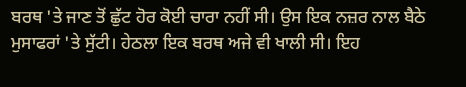ਬਰਥ 'ਤੇ ਜਾਣ ਤੋਂ ਛੁੱਟ ਹੋਰ ਕੋਈ ਚਾਰਾ ਨਹੀਂ ਸੀ। ਉਸ ਇਕ ਨਜ਼ਰ ਨਾਲ ਬੈਠੇ ਮੁਸਾਫਰਾਂ 'ਤੇ ਸੁੱਟੀ। ਹੇਠਲਾ ਇਕ ਬਰਥ ਅਜੇ ਵੀ ਖਾਲੀ ਸੀ। ਇਹ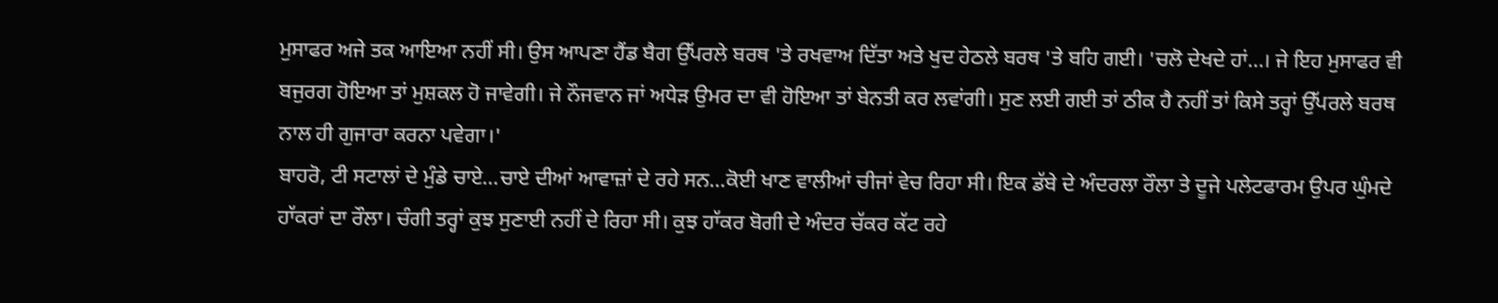ਮੁਸਾਫਰ ਅਜੇ ਤਕ ਆਇਆ ਨਹੀਂ ਸੀ। ਉਸ ਆਪਣਾ ਹੈਂਡ ਬੈਗ ਉੱਪਰਲੇ ਬਰਥ 'ਤੇ ਰਖਵਾਅ ਦਿੱਤਾ ਅਤੇ ਖੁਦ ਹੇਠਲੇ ਬਰਥ 'ਤੇ ਬਹਿ ਗਈ। 'ਚਲੋ ਦੇਖਦੇ ਹਾਂ…। ਜੇ ਇਹ ਮੁਸਾਫਰ ਵੀ ਬਜੁਰਗ ਹੋਇਆ ਤਾਂ ਮੁਸ਼ਕਲ ਹੋ ਜਾਵੇਗੀ। ਜੇ ਨੌਜਵਾਨ ਜਾਂ ਅਧੇੜ ਉਮਰ ਦਾ ਵੀ ਹੋਇਆ ਤਾਂ ਬੇਨਤੀ ਕਰ ਲਵਾਂਗੀ। ਸੁਣ ਲਈ ਗਈ ਤਾਂ ਠੀਕ ਹੈ ਨਹੀਂ ਤਾਂ ਕਿਸੇ ਤਰ੍ਹਾਂ ਉੱਪਰਲੇ ਬਰਥ ਨਾਲ ਹੀ ਗੁਜਾਰਾ ਕਰਨਾ ਪਵੇਗਾ।'
ਬਾਹਰੋ, ਟੀ ਸਟਾਲਾਂ ਦੇ ਮੁੰਡੇ ਚਾਏ…ਚਾਏ ਦੀਆਂ ਆਵਾਜ਼ਾਂ ਦੇ ਰਹੇ ਸਨ…ਕੋਈ ਖਾਣ ਵਾਲੀਆਂ ਚੀਜਾਂ ਵੇਚ ਰਿਹਾ ਸੀ। ਇਕ ਡੱਬੇ ਦੇ ਅੰਦਰਲਾ ਰੌਲਾ ਤੇ ਦੂਜੇ ਪਲੇਟਫਾਰਮ ਉਪਰ ਘੁੰਮਦੇ ਹਾੱਕਰਾਂ ਦਾ ਰੌਲਾ। ਚੰਗੀ ਤਰ੍ਹਾਂ ਕੁਝ ਸੁਣਾਈ ਨਹੀਂ ਦੇ ਰਿਹਾ ਸੀ। ਕੁਝ ਹਾੱਕਰ ਬੋਗੀ ਦੇ ਅੰਦਰ ਚੱਕਰ ਕੱਟ ਰਹੇ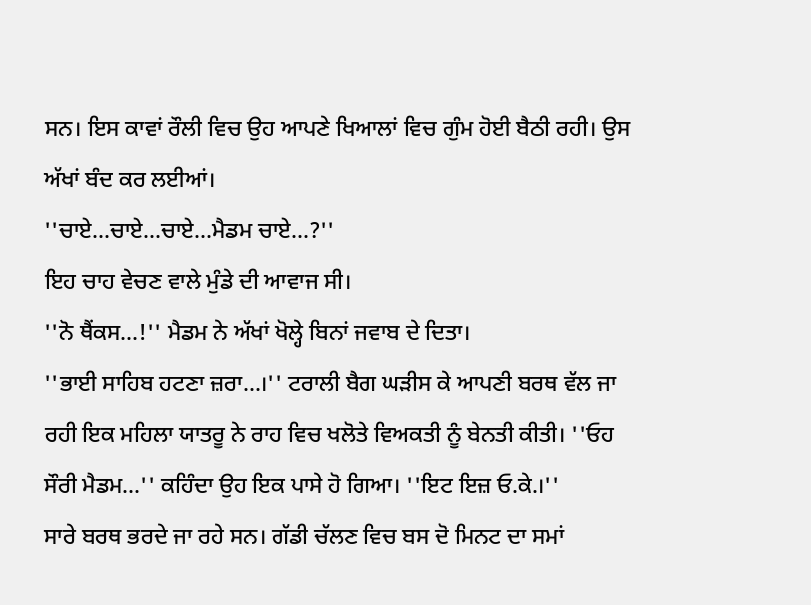ਸਨ। ਇਸ ਕਾਵਾਂ ਰੌਲੀ ਵਿਚ ਉਹ ਆਪਣੇ ਖਿਆਲਾਂ ਵਿਚ ਗੁੰਮ ਹੋਈ ਬੈਠੀ ਰਹੀ। ਉਸ ਅੱਖਾਂ ਬੰਦ ਕਰ ਲਈਆਂ।
''ਚਾਏ…ਚਾਏ…ਚਾਏ…ਮੈਡਮ ਚਾਏ…?''
ਇਹ ਚਾਹ ਵੇਚਣ ਵਾਲੇ ਮੁੰਡੇ ਦੀ ਆਵਾਜ ਸੀ।
''ਨੋ ਥੈਂਕਸ…!'' ਮੈਡਮ ਨੇ ਅੱਖਾਂ ਖੋਲ੍ਹੇ ਬਿਨਾਂ ਜਵਾਬ ਦੇ ਦਿਤਾ।
''ਭਾਈ ਸਾਹਿਬ ਹਟਣਾ ਜ਼ਰਾ…।'' ਟਰਾਲੀ ਬੈਗ ਘੜੀਸ ਕੇ ਆਪਣੀ ਬਰਥ ਵੱਲ ਜਾ ਰਹੀ ਇਕ ਮਹਿਲਾ ਯਾਤਰੂ ਨੇ ਰਾਹ ਵਿਚ ਖਲੋਤੇ ਵਿਅਕਤੀ ਨੂੰ ਬੇਨਤੀ ਕੀਤੀ। ''ਓਹ ਸੌਰੀ ਮੈਡਮ…'' ਕਹਿੰਦਾ ਉਹ ਇਕ ਪਾਸੇ ਹੋ ਗਿਆ। ''ਇਟ ਇਜ਼ ਓ.ਕੇ.।''
ਸਾਰੇ ਬਰਥ ਭਰਦੇ ਜਾ ਰਹੇ ਸਨ। ਗੱਡੀ ਚੱਲਣ ਵਿਚ ਬਸ ਦੋ ਮਿਨਟ ਦਾ ਸਮਾਂ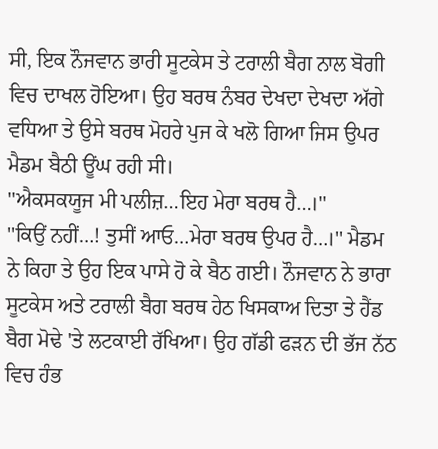ਸੀ, ਇਕ ਨੌਜਵਾਨ ਭਾਰੀ ਸੂਟਕੇਸ ਤੇ ਟਰਾਲੀ ਬੈਗ ਨਾਲ ਬੋਗੀ ਵਿਚ ਦਾਖਲ ਹੋਇਆ। ਉਹ ਬਰਥ ਨੰਬਰ ਦੇਖਦਾ ਦੇਖਦਾ ਅੱਗੇ ਵਧਿਆ ਤੇ ਉਸੇ ਬਰਥ ਮੋਹਰੇ ਪੁਜ ਕੇ ਖਲੋ ਗਿਆ ਜਿਸ ਉਪਰ ਮੈਡਮ ਬੈਠੀ ਊਂਘ ਰਹੀ ਸੀ।
''ਐਕਸਕਯੂਜ ਮੀ ਪਲੀਜ਼…ਇਹ ਮੇਰਾ ਬਰਥ ਹੈ…।''
''ਕਿਉਂ ਨਹੀਂ…! ਤੁਸੀਂ ਆਓ…ਮੇਰਾ ਬਰਥ ਉਪਰ ਹੈ…।'' ਮੈਡਮ ਨੇ ਕਿਹਾ ਤੇ ਉਹ ਇਕ ਪਾਸੇ ਹੋ ਕੇ ਬੈਠ ਗਈ। ਨੌਜਵਾਨ ਨੇ ਭਾਰਾ ਸੂਟਕੇਸ ਅਤੇ ਟਰਾਲੀ ਬੈਗ ਬਰਥ ਹੇਠ ਖਿਸਕਾਅ ਦਿਤਾ ਤੇ ਹੈਂਡ ਬੈਗ ਮੋਢੇ 'ਤੇ ਲਟਕਾਈ ਰੱਖਿਆ। ਉਹ ਗੱਡੀ ਫੜਨ ਦੀ ਭੱਜ ਨੱਠ ਵਿਚ ਹੰਭ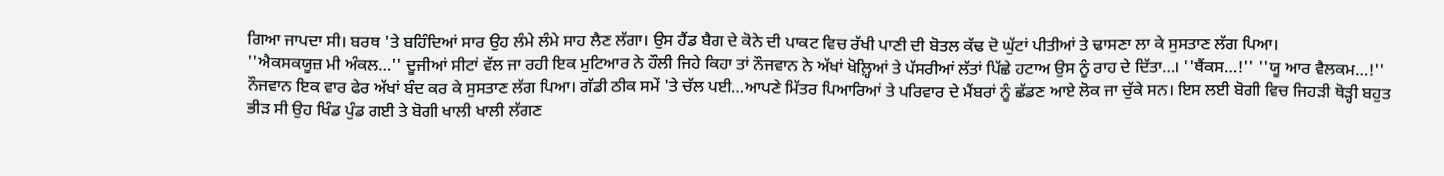ਗਿਆ ਜਾਪਦਾ ਸੀ। ਬਰਥ 'ਤੇ ਬਹਿੰਦਿਆਂ ਸਾਰ ਉਹ ਲੰਮੇ ਲੰਮੇ ਸਾਹ ਲੈਣ ਲੱਗਾ। ਉਸ ਹੈਂਡ ਬੈਗ ਦੇ ਕੋਨੇ ਦੀ ਪਾਕਟ ਵਿਚ ਰੱਖੀ ਪਾਣੀ ਦੀ ਬੋਤਲ ਕੱਢ ਦੋ ਘੁੱਟਾਂ ਪੀਤੀਆਂ ਤੇ ਢਾਸਣਾ ਲਾ ਕੇ ਸੁਸਤਾਣ ਲੱਗ ਪਿਆ।
''ਐਕਸਕਯੂਜ਼ ਮੀ ਅੰਕਲ…'' ਦੂਜੀਆਂ ਸੀਟਾਂ ਵੱਲ ਜਾ ਰਹੀ ਇਕ ਮੁਟਿਆਰ ਨੇ ਹੌਲੀ ਜਿਹੇ ਕਿਹਾ ਤਾਂ ਨੌਜਵਾਨ ਨੇ ਅੱਖਾਂ ਖੋਲ਼੍ਹਿਆਂ ਤੇ ਪੱਸਰੀਆਂ ਲੱਤਾਂ ਪਿੱਛੇ ਹਟਾਅ ਉਸ ਨੂੰ ਰਾਹ ਦੇ ਦਿੱਤਾ…। ''ਥੈਂਕਸ…!'' ''ਯੂ ਆਰ ਵੈਲਕਮ…!'' ਨੌਜਵਾਨ ਇਕ ਵਾਰ ਫੇਰ ਅੱਖਾਂ ਬੰਦ ਕਰ ਕੇ ਸੁਸਤਾਣ ਲੱਗ ਪਿਆ। ਗੱਡੀ ਠੀਕ ਸਮੇਂ 'ਤੇ ਚੱਲ ਪਈ…ਆਪਣੇ ਮਿੱਤਰ ਪਿਆਰਿਆਂ ਤੇ ਪਰਿਵਾਰ ਦੇ ਮੈਂਬਰਾਂ ਨੂੰ ਛੱਡਣ ਆਏ ਲੋਕ ਜਾ ਚੁੱਕੇ ਸਨ। ਇਸ ਲਈ ਬੋਗੀ ਵਿਚ ਜਿਹੜੀ ਥੋੜ੍ਹੀ ਬਹੁਤ ਭੀੜ ਸੀ ਉਹ ਖਿੰਡ ਪੁੰਡ ਗਈ ਤੇ ਬੋਗੀ ਖਾਲੀ ਖਾਲੀ ਲੱਗਣ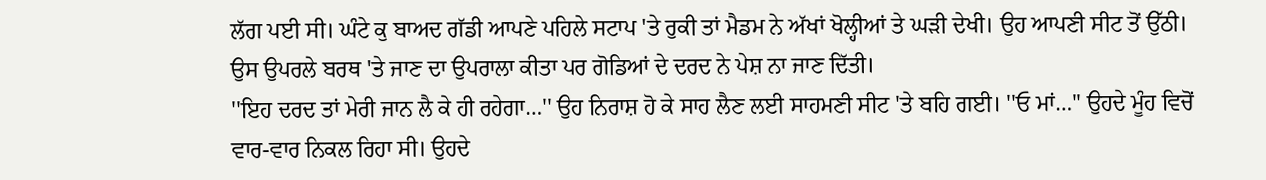ਲੱਗ ਪਈ ਸੀ। ਘੰਟੇ ਕੁ ਬਾਅਦ ਗੱਡੀ ਆਪਣੇ ਪਹਿਲੇ ਸਟਾਪ 'ਤੇ ਰੁਕੀ ਤਾਂ ਮੈਡਮ ਨੇ ਅੱਖਾਂ ਖੋਲ੍ਹੀਆਂ ਤੇ ਘੜੀ ਦੇਖੀ। ਉਹ ਆਪਣੀ ਸੀਟ ਤੋਂ ਉੱਠੀ। ਉਸ ਉਪਰਲੇ ਬਰਥ 'ਤੇ ਜਾਣ ਦਾ ਉਪਰਾਲਾ ਕੀਤਾ ਪਰ ਗੋਡਿਆਂ ਦੇ ਦਰਦ ਨੇ ਪੇਸ਼ ਨਾ ਜਾਣ ਦਿੱਤੀ।
''ਇਹ ਦਰਦ ਤਾਂ ਮੇਰੀ ਜਾਨ ਲੈ ਕੇ ਹੀ ਰਹੇਗਾ…'' ਉਹ ਨਿਰਾਸ਼ ਹੋ ਕੇ ਸਾਹ ਲੈਣ ਲਈ ਸਾਹਮਣੀ ਸੀਟ 'ਤੇ ਬਹਿ ਗਈ। ''ਓ ਮਾਂ…'' ਉਹਦੇ ਮੂੰਹ ਵਿਚੋਂ ਵਾਰ-ਵਾਰ ਨਿਕਲ ਰਿਹਾ ਸੀ। ਉਹਦੇ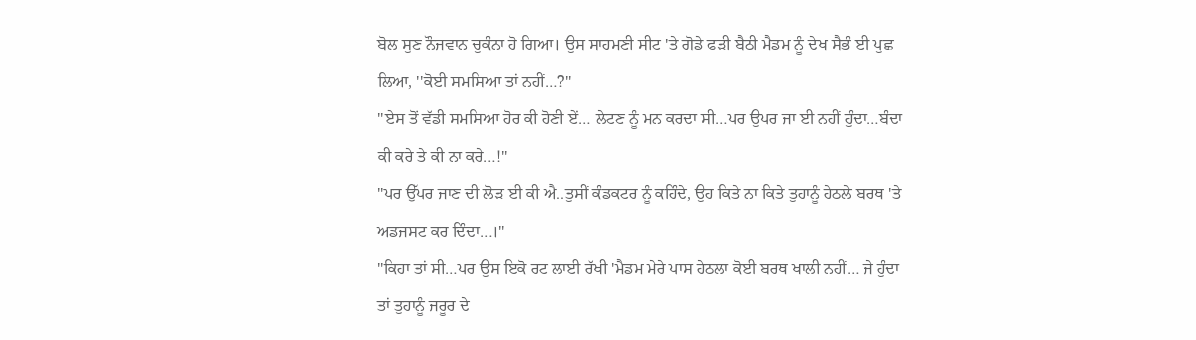ਬੋਲ ਸੁਣ ਨੌਜਵਾਨ ਚੁਕੰਨਾ ਹੋ ਗਿਆ। ਉਸ ਸਾਹਮਣੀ ਸੀਟ 'ਤੇ ਗੋਡੇ ਫੜੀ ਬੈਠੀ ਮੈਡਮ ਨੂੰ ਦੇਖ ਸੈਭੰ ਈ ਪੁਛ ਲਿਆ, ''ਕੋਈ ਸਮਸਿਆ ਤਾਂ ਨਹੀਂ…?''
''ਏਸ ਤੋਂ ਵੱਡੀ ਸਮਸਿਆ ਹੋਰ ਕੀ ਹੋਣੀ ਏਂ… ਲੇਟਣ ਨੂੰ ਮਨ ਕਰਦਾ ਸੀ…ਪਰ ਉਪਰ ਜਾ ਈ ਨਹੀਂ ਹੁੰਦਾ…ਬੰਦਾ ਕੀ ਕਰੇ ਤੇ ਕੀ ਨਾ ਕਰੇ…!''
''ਪਰ ਉੱਪਰ ਜਾਣ ਦੀ ਲੋੜ ਈ ਕੀ ਐ..ਤੁਸੀਂ ਕੰਡਕਟਰ ਨੂੰ ਕਹਿੰਦੇ, ਉਹ ਕਿਤੇ ਨਾ ਕਿਤੇ ਤੁਹਾਨੂੰ ਹੇਠਲੇ ਬਰਥ 'ਤੇ ਅਡਜਸਟ ਕਰ ਦਿੰਦਾ…।''
''ਕਿਹਾ ਤਾਂ ਸੀ…ਪਰ ਉਸ ਇਕੋ ਰਟ ਲਾਈ ਰੱਖੀ 'ਮੈਡਮ ਮੇਰੇ ਪਾਸ ਹੇਠਲਾ ਕੋਈ ਬਰਥ ਖਾਲੀ ਨਹੀਂ… ਜੇ ਹੁੰਦਾ ਤਾਂ ਤੁਹਾਨੂੰ ਜਰੂਰ ਦੇ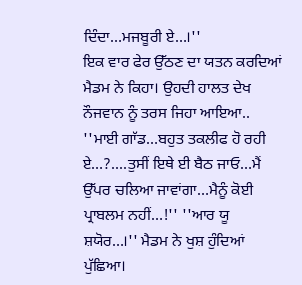ਦਿੰਦਾ…ਮਜਬੂਰੀ ਏ…।''
ਇਕ ਵਾਰ ਫੇਰ ਉੱਠਣ ਦਾ ਯਤਨ ਕਰਦਿਆਂ ਮੈਡਮ ਨੇ ਕਿਹਾ। ਉਹਦੀ ਹਾਲਤ ਦੇਖ ਨੌਜਵਾਨ ਨੂੰ ਤਰਸ ਜਿਹਾ ਆਇਆ.. ''ਮਾਈ ਗਾੱਡ…ਬਹੁਤ ਤਕਲੀਫ ਹੋ ਰਹੀ ਏ…?....ਤੁਸੀਂ ਇਥੇ ਈ ਬੈਠ ਜਾਓ…ਮੈਂ ਉੱਪਰ ਚਲਿਆ ਜਾਵਾਂਗਾ…ਮੈਨੂੰ ਕੋਈ ਪ੍ਰਾਬਲਮ ਨਹੀਂ…!'' ''ਆਰ ਯੂ ਸ਼ਯੋਰ…।'' ਮੈਡਮ ਨੇ ਖੁਸ਼ ਹੁੰਦਿਆਂ ਪੁੱਛਿਆ।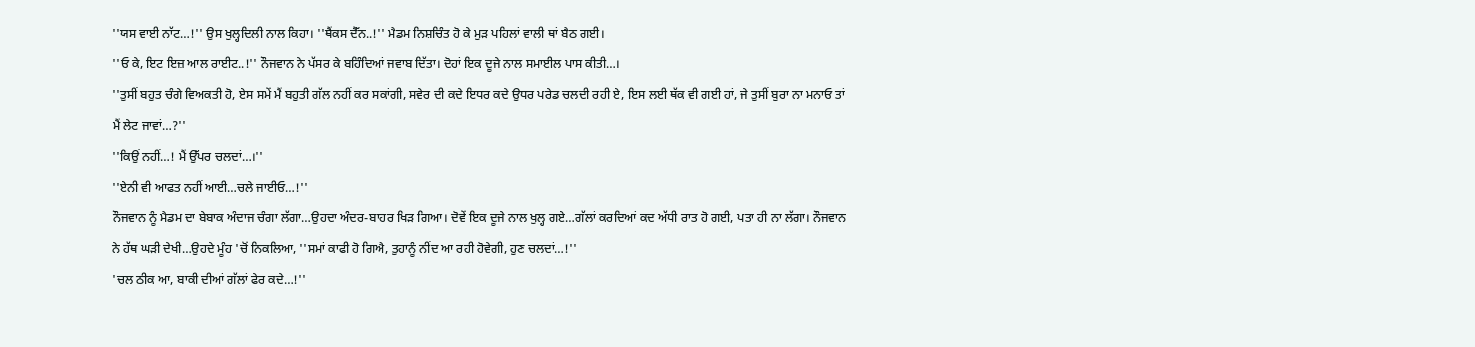''ਯਸ ਵਾਈ ਨਾੱਟ…!'' ਉਸ ਖੁਲ੍ਹਦਿਲੀ ਨਾਲ ਕਿਹਾ। ''ਥੈਂਕਸ ਦੈੱਨ..!'' ਮੈਡਮ ਨਿਸ਼ਚਿੰਤ ਹੋ ਕੇ ਮੁੜ ਪਹਿਲਾਂ ਵਾਲੀ ਥਾਂ ਬੈਠ ਗਈ।
''ਓ ਕੇ, ਇਟ ਇਜ਼ ਆਲ ਰਾਈਟ..!'' ਨੌਜਵਾਨ ਨੇ ਪੱਸਰ ਕੇ ਬਹਿੰਦਿਆਂ ਜਵਾਬ ਦਿੱਤਾ। ਦੋਹਾਂ ਇਕ ਦੂਜੇ ਨਾਲ ਸਮਾਈਲ ਪਾਸ ਕੀਤੀ…।
''ਤੁਸੀਂ ਬਹੁਤ ਚੰਗੇ ਵਿਅਕਤੀ ਹੋ, ਏਸ ਸਮੇਂ ਮੈਂ ਬਹੁਤੀ ਗੱਲ ਨਹੀਂ ਕਰ ਸਕਾਂਗੀ, ਸਵੇਰ ਦੀ ਕਦੇ ਇਧਰ ਕਦੇ ਉਧਰ ਪਰੇਡ ਚਲਦੀ ਰਹੀ ਏ, ਇਸ ਲਈ ਥੱਕ ਵੀ ਗਈ ਹਾਂ, ਜੇ ਤੁਸੀਂ ਬੁਰਾ ਨਾ ਮਨਾਓ ਤਾਂ ਮੈਂ ਲੇਟ ਜਾਵਾਂ…?''
''ਕਿਉਂ ਨਹੀਂ…! ਮੈਂ ਉੱਪਰ ਚਲਦਾਂ…।''
''ਏਨੀ ਵੀ ਆਫਤ ਨਹੀਂ ਆਈ…ਚਲੇ ਜਾਈਓ…!''
ਨੌਜਵਾਨ ਨੂੰ ਮੈਡਮ ਦਾ ਬੇਬਾਕ ਅੰਦਾਜ ਚੰਗਾ ਲੱਗਾ…ਉਹਦਾ ਅੰਦਰ-ਬਾਹਰ ਖਿੜ ਗਿਆ। ਦੋਵੇਂ ਇਕ ਦੂਜੇ ਨਾਲ ਖੁਲ੍ਹ ਗਏ…ਗੱਲਾਂ ਕਰਦਿਆਂ ਕਦ ਅੱਧੀ ਰਾਤ ਹੋ ਗਈ, ਪਤਾ ਹੀ ਨਾ ਲੱਗਾ। ਨੌਜਵਾਨ ਨੇ ਹੱਥ ਘੜੀ ਦੇਖੀ…ਉਹਦੇ ਮੂੰਹ 'ਚੋਂ ਨਿਕਲਿਆ, ''ਸਮਾਂ ਕਾਫੀ ਹੋ ਗਿਐ, ਤੁਹਾਨੂੰ ਨੀਂਦ ਆ ਰਹੀ ਹੋਵੇਗੀ, ਹੁਣ ਚਲਦਾਂ…!''
'ਚਲ ਠੀਕ ਆ, ਬਾਕੀ ਦੀਆਂ ਗੱਲਾਂ ਫੇਰ ਕਦੇ…!''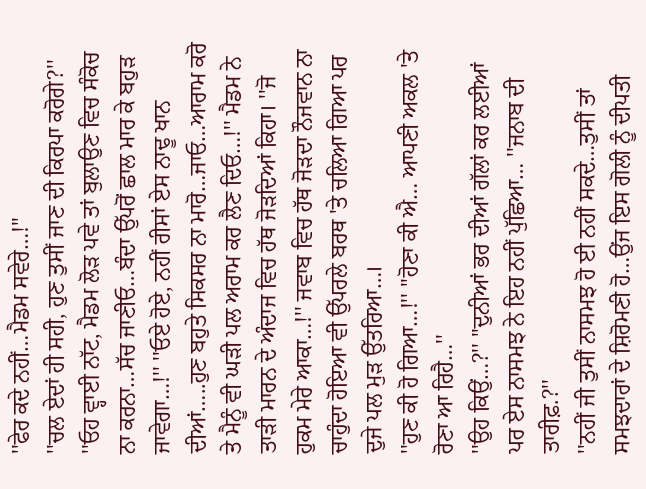''ਫੇਰ ਕਦੇ ਨਹੀਂ…ਮੈਡਮ ਸਵੇਰੇ…!''
''ਚਲ ਏਦਾਂ ਹੀ ਸਹੀ, ਹੁਣ ਤੁਸੀਂ ਜਾਣ ਦੀ ਕਿਰਪਾ ਕਰੋਗੇ?''
''ਓਹ ਵ੍ਹਾਈ ਨਾੱਟ, ਮੈਡਮ ਲੋੜ ਪਵੇ ਤਾਂ ਬੁਲਾਉਣ ਵਿਚ ਸੰਕੋਚ ਨਾ ਕਰਨਾ…ਸੱਚ ਜਾਣੀਓ…ਬੰਦਾ ਉੱਪਰੋਂ ਛਾਲ ਮਾਰ ਕੇ ਬਹੁੜ ਜਾਵੇਗਾ…!'' ''ਓਏ ਹੋਏ, ਨਹੀਂ ਰੀਸਾਂ ਏਸ ਨਾਢੂ ਖਾਨ ਦੀਆਂ…..ਹੁਣ ਬਹੁਤੇ ਸਿਕਸਰ ਨਾ ਮਾਰੋ…ਜਾਓ…ਆਰਾਮ ਕਰੋ ਤੇ ਮੈਨੂੰ ਵੀ ਘੜੀ ਪਲ ਅਰਾਮ ਕਰ ਲੈਣ ਦਿਓ…!'' ਮੈਡਮ ਨੇ ਤਾੜੀ ਮਾਰਨ ਦੇ ਅੰਦਾਜ ਵਿਚ ਹੱਥ ਜੋੜਦਿਆਂ ਕਿਹਾ। ''ਜੋ ਹੁਕਮ ਮੇਰੇ ਆਕਾ…!'' ਜਵਾਬ ਵਿਚ ਹੱਥ ਜੋੜਦਾ ਨੌਜਵਾਨ ਨਾ ਚਾਹੁੰਦਾ ਹੋਇਆ ਵੀ ਉੱਪਰਲੇ ਬਰਥ 'ਤੇ ਚਲਿਆ ਗਿਆ ਪਰ ਦੁਜੇ ਪਲ ਮੁੜ ਉੱਤਰਿਆ…।
''ਹੁਣ ਕੀ ਹੋ ਗਿਆ…!'' ''ਹੋਣਾ ਕੀ ਐ… ਆਪਣੀ ਅਕਲ 'ਤੇ ਰੋਣਾ ਆ ਰਿਹੈ…''
''ਉਹ ਕਿਉਂ…?'' ''ਦੁਨੀਆਂ ਭਰ ਦੀਆਂ ਗੱਲਾਂ ਕਰ ਲਈਆਂ ਪਰ ਏਸ ਨਾਸਮਝ ਨੇ ਇਹ ਨਹੀਂ ਪੁੱਛਿਆ… ''ਜਨਾਬ ਦੀ ਤਾਰੀਫ਼.?''
''ਨਹੀਂ ਜੀ ਤੁਸੀਂ ਨਾਸਮਝ ਹੋ ਈ ਨਹੀਂ ਸਕਦੇ…ਤੁਸੀਂ ਤਾਂ ਸਮਝਦਾਰਾਂ ਦੇ ਸ਼ਿਰੋਮਣੀ ਹੋ…ਉਂਜ ਇਸ ਗੋਲੀ ਨੂੰ ਦੀਪਤੀ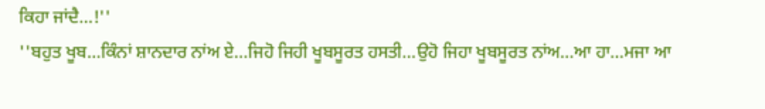ਕਿਹਾ ਜਾਂਦੈ…!''
''ਬਹੁਤ ਖੂਬ…ਕਿੰਨਾਂ ਸ਼ਾਨਦਾਰ ਨਾਂਅ ਏ…ਜਿਹੋ ਜਿਹੀ ਖੂਬਸੂਰਤ ਹਸਤੀ…ਉਹੋ ਜਿਹਾ ਖੂਬਸੂਰਤ ਨਾਂਅ…ਆ ਹਾ…ਮਜਾ ਆ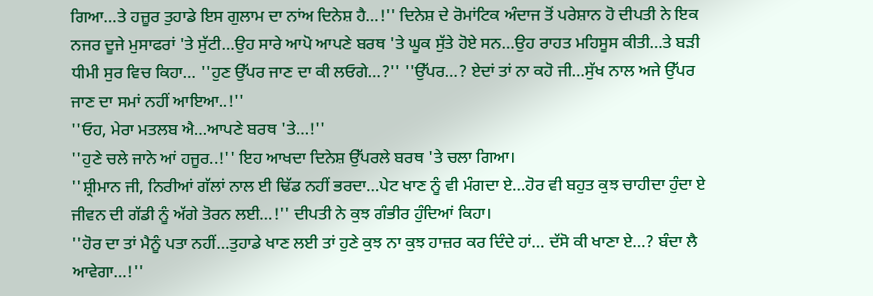ਗਿਆ…ਤੇ ਹਜ਼ੂਰ ਤੁਹਾਡੇ ਇਸ ਗੁਲਾਮ ਦਾ ਨਾਂਅ ਦਿਨੇਸ਼ ਹੈ…!'' ਦਿਨੇਸ਼ ਦੇ ਰੋਮਾਂਟਿਕ ਅੰਦਾਜ ਤੋਂ ਪਰੇਸ਼ਾਨ ਹੋ ਦੀਪਤੀ ਨੇ ਇਕ ਨਜਰ ਦੂਜੇ ਮੁਸਾਫਰਾਂ 'ਤੇ ਸੁੱਟੀ…ਉਹ ਸਾਰੇ ਆਪੋ ਆਪਣੇ ਬਰਥ 'ਤੇ ਘੂਕ ਸੁੱਤੇ ਹੋਏ ਸਨ…ਉਹ ਰਾਹਤ ਮਹਿਸੂਸ ਕੀਤੀ…ਤੇ ਬੜੀ ਧੀਮੀ ਸੁਰ ਵਿਚ ਕਿਹਾ… ''ਹੁਣ ਉੱਪਰ ਜਾਣ ਦਾ ਕੀ ਲਓਗੇ…?'' ''ਉੱਪਰ…? ਏਦਾਂ ਤਾਂ ਨਾ ਕਹੋ ਜੀ…ਸੁੱਖ ਨਾਲ ਅਜੇ ਉੱਪਰ ਜਾਣ ਦਾ ਸਮਾਂ ਨਹੀਂ ਆਇਆ..!''
''ਓਹ, ਮੇਰਾ ਮਤਲਬ ਐ…ਆਪਣੇ ਬਰਥ 'ਤੇ…!''
''ਹੁਣੇ ਚਲੇ ਜਾਨੇ ਆਂ ਹਜੂਰ..!'' ਇਹ ਆਖਦਾ ਦਿਨੇਸ਼ ਉੱਪਰਲੇ ਬਰਥ 'ਤੇ ਚਲਾ ਗਿਆ।
''ਸ਼੍ਰੀਮਾਨ ਜੀ, ਨਿਰੀਆਂ ਗੱਲਾਂ ਨਾਲ ਈ ਢਿੱਡ ਨਹੀਂ ਭਰਦਾ…ਪੇਟ ਖਾਣ ਨੂੰ ਵੀ ਮੰਗਦਾ ਏ…ਹੋਰ ਵੀ ਬਹੁਤ ਕੁਝ ਚਾਹੀਦਾ ਹੁੰਦਾ ਏ ਜੀਵਨ ਦੀ ਗੱਡੀ ਨੂੰ ਅੱਗੇ ਤੋਰਨ ਲਈ…!'' ਦੀਪਤੀ ਨੇ ਕੁਝ ਗੰਭੀਰ ਹੁੰਦਿਆਂ ਕਿਹਾ।
''ਹੋਰ ਦਾ ਤਾਂ ਮੈਨੂੰ ਪਤਾ ਨਹੀਂ…ਤੁਹਾਡੇ ਖਾਣ ਲਈ ਤਾਂ ਹੁਣੇ ਕੁਝ ਨਾ ਕੁਝ ਹਾਜ਼ਰ ਕਰ ਦਿੰਦੇ ਹਾਂ… ਦੱਸੋ ਕੀ ਖਾਣਾ ਏ…? ਬੰਦਾ ਲੈ ਆਵੇਗਾ…!''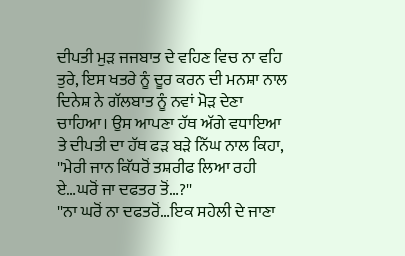ਦੀਪਤੀ ਮੁੜ ਜਜਬਾਤ ਦੇ ਵਹਿਣ ਵਿਚ ਨਾ ਵਹਿ ਤੁਰੇ, ਇਸ ਖਤਰੇ ਨੂੰ ਦੂਰ ਕਰਨ ਦੀ ਮਨਸ਼ਾ ਨਾਲ ਦਿਨੇਸ਼ ਨੇ ਗੱਲਬਾਤ ਨੂੰ ਨਵਾਂ ਮੋੜ ਦੇਣਾ ਚਾਹਿਆ। ਉਸ ਆਪਣਾ ਹੱਥ ਅੱਗੇ ਵਧਾਇਆ ਤੇ ਦੀਪਤੀ ਦਾ ਹੱਥ ਫੜ ਬੜੇ ਨਿੱਘ ਨਾਲ ਕਿਹਾ, ''ਮੇਰੀ ਜਾਨ ਕਿੱਧਰੋਂ ਤਸ਼ਰੀਫ ਲਿਆ ਰਹੀ ਏ…ਘਰੋਂ ਜਾ ਦਫਤਰ ਤੋਂ…?''
''ਨਾ ਘਰੋਂ ਨਾ ਦਫਤਰੋਂ…ਇਕ ਸਹੇਲੀ ਦੇ ਜਾਣਾ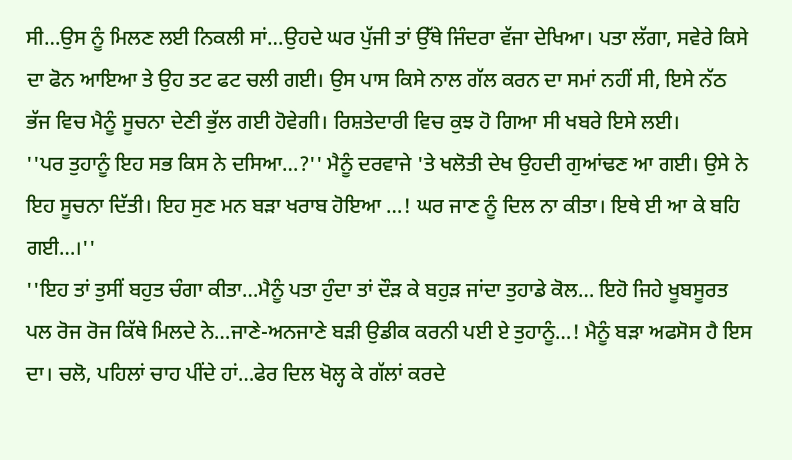ਸੀ…ਉਸ ਨੂੰ ਮਿਲਣ ਲਈ ਨਿਕਲੀ ਸਾਂ…ਉਹਦੇ ਘਰ ਪੁੱਜੀ ਤਾਂ ਉੱਥੇ ਜਿੰਦਰਾ ਵੱਜਾ ਦੇਖਿਆ। ਪਤਾ ਲੱਗਾ, ਸਵੇਰੇ ਕਿਸੇ ਦਾ ਫੋਨ ਆਇਆ ਤੇ ਉਹ ਤਟ ਫਟ ਚਲੀ ਗਈ। ਉਸ ਪਾਸ ਕਿਸੇ ਨਾਲ ਗੱਲ ਕਰਨ ਦਾ ਸਮਾਂ ਨਹੀਂ ਸੀ, ਇਸੇ ਨੱਠ ਭੱਜ ਵਿਚ ਮੈਨੂੰ ਸੂਚਨਾ ਦੇਣੀ ਭੁੱਲ ਗਈ ਹੋਵੇਗੀ। ਰਿਸ਼ਤੇਦਾਰੀ ਵਿਚ ਕੁਝ ਹੋ ਗਿਆ ਸੀ ਖਬਰੇ ਇਸੇ ਲਈ।
''ਪਰ ਤੁਹਾਨੂੰ ਇਹ ਸਭ ਕਿਸ ਨੇ ਦਸਿਆ…?'' ਮੈਨੂੰ ਦਰਵਾਜੇ 'ਤੇ ਖਲੋਤੀ ਦੇਖ ਉਹਦੀ ਗੁਆਂਢਣ ਆ ਗਈ। ਉਸੇ ਨੇ ਇਹ ਸੂਚਨਾ ਦਿੱਤੀ। ਇਹ ਸੁਣ ਮਨ ਬੜਾ ਖਰਾਬ ਹੋਇਆ …! ਘਰ ਜਾਣ ਨੂੰ ਦਿਲ ਨਾ ਕੀਤਾ। ਇਥੇ ਈ ਆ ਕੇ ਬਹਿ ਗਈ…।''
''ਇਹ ਤਾਂ ਤੁਸੀਂ ਬਹੁਤ ਚੰਗਾ ਕੀਤਾ…ਮੈਨੂੰ ਪਤਾ ਹੁੰਦਾ ਤਾਂ ਦੌੜ ਕੇ ਬਹੁੜ ਜਾਂਦਾ ਤੁਹਾਡੇ ਕੋਲ… ਇਹੋ ਜਿਹੇ ਖੂਬਸੂਰਤ ਪਲ ਰੋਜ ਰੋਜ ਕਿੱਥੇ ਮਿਲਦੇ ਨੇ…ਜਾਣੇ-ਅਨਜਾਣੇ ਬੜੀ ਉਡੀਕ ਕਰਨੀ ਪਈ ਏ ਤੁਹਾਨੂੰ…! ਮੈਨੂੰ ਬੜਾ ਅਫਸੋਸ ਹੈ ਇਸ ਦਾ। ਚਲੋ, ਪਹਿਲਾਂ ਚਾਹ ਪੀਂਦੇ ਹਾਂ…ਫੇਰ ਦਿਲ ਖੋਲ੍ਹ ਕੇ ਗੱਲਾਂ ਕਰਦੇ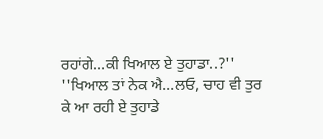ਰਹਾਂਗੇ…ਕੀ ਖਿਆਲ ਏ ਤੁਹਾਡਾ..?''
''ਖਿਆਲ ਤਾਂ ਨੇਕ ਐ…ਲਓ, ਚਾਹ ਵੀ ਤੁਰ ਕੇ ਆ ਰਹੀ ਏ ਤੁਹਾਡੇ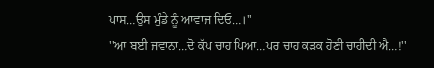ਪਾਸ…ਉਸ ਮੁੰਡੇ ਨੂੰ ਆਵਾਜ ਦਿਓ…।''
''ਆ ਬਈ ਜਵਾਨਾ…ਦੋ ਕੱਪ ਚਾਹ ਪਿਆ…ਪਰ ਚਾਹ ਕੜਕ ਹੋਣੀ ਚਾਹੀਦੀ ਐ…!''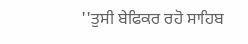''ਤੁਸੀ ਬੇਫਿਕਰ ਰਹੋ ਸਾਹਿਬ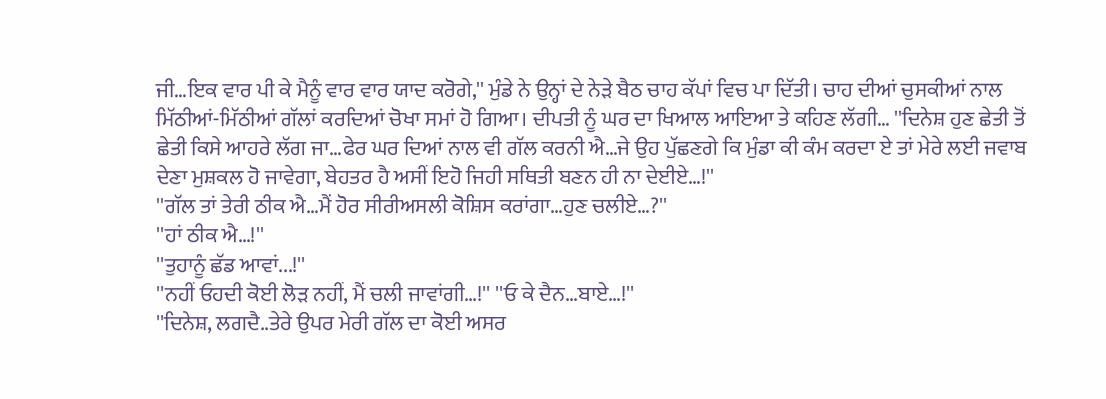ਜੀ…ਇਕ ਵਾਰ ਪੀ ਕੇ ਮੈਨੂੰ ਵਾਰ ਵਾਰ ਯਾਦ ਕਰੋਗੇ,'' ਮੁੰਡੇ ਨੇ ਉਨ੍ਹਾਂ ਦੇ ਨੇੜੇ ਬੈਠ ਚਾਹ ਕੱਪਾਂ ਵਿਚ ਪਾ ਦਿੱਤੀ। ਚਾਹ ਦੀਆਂ ਚੁਸਕੀਆਂ ਨਾਲ ਮਿੱਠੀਆਂ-ਮਿੱਠੀਆਂ ਗੱਲਾਂ ਕਰਦਿਆਂ ਚੋਖਾ ਸਮਾਂ ਹੋ ਗਿਆ। ਦੀਪਤੀ ਨੂੰ ਘਰ ਦਾ ਖਿਆਲ ਆਇਆ ਤੇ ਕਹਿਣ ਲੱਗੀ… ''ਦਿਨੇਸ਼ ਹੁਣ ਛੇਤੀ ਤੋਂ ਛੇਤੀ ਕਿਸੇ ਆਹਰੇ ਲੱਗ ਜਾ…ਫੇਰ ਘਰ ਦਿਆਂ ਨਾਲ ਵੀ ਗੱਲ ਕਰਨੀ ਐ…ਜੇ ਉਹ ਪੁੱਛਣਗੇ ਕਿ ਮੁੰਡਾ ਕੀ ਕੰਮ ਕਰਦਾ ਏ ਤਾਂ ਮੇਰੇ ਲਈ ਜਵਾਬ ਦੇਣਾ ਮੁਸ਼ਕਲ ਹੋ ਜਾਵੇਗਾ, ਬੇਹਤਰ ਹੈ ਅਸੀਂ ਇਹੋ ਜਿਹੀ ਸਥਿਤੀ ਬਣਨ ਹੀ ਨਾ ਦੇਈਏ…!''
''ਗੱਲ ਤਾਂ ਤੇਰੀ ਠੀਕ ਐ…ਮੈਂ ਹੋਰ ਸੀਰੀਅਸਲੀ ਕੋਸ਼ਿਸ ਕਰਾਂਗਾ…ਹੁਣ ਚਲੀਏ…?''
''ਹਾਂ ਠੀਕ ਐ…!''
''ਤੁਹਾਨੂੰ ਛੱਡ ਆਵਾਂ...!''
''ਨਹੀਂ ਓਹਦੀ ਕੋਈ ਲੋੜ ਨਹੀਂ, ਮੈਂ ਚਲੀ ਜਾਵਾਂਗੀ…!'' ''ਓ ਕੇ ਦੈਨ…ਬਾਏ…!''
''ਦਿਨੇਸ਼, ਲਗਦੈ..ਤੇਰੇ ਉਪਰ ਮੇਰੀ ਗੱਲ ਦਾ ਕੋਈ ਅਸਰ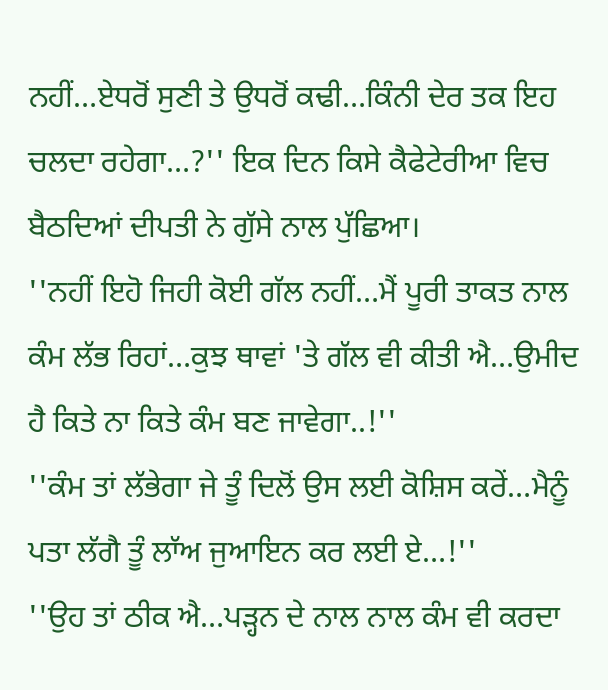ਨਹੀਂ…ਏਧਰੋਂ ਸੁਣੀ ਤੇ ਉਧਰੋਂ ਕਢੀ…ਕਿੰਨੀ ਦੇਰ ਤਕ ਇਹ ਚਲਦਾ ਰਹੇਗਾ…?'' ਇਕ ਦਿਨ ਕਿਸੇ ਕੈਫੇਟੇਰੀਆ ਵਿਚ ਬੈਠਦਿਆਂ ਦੀਪਤੀ ਨੇ ਗੁੱਸੇ ਨਾਲ ਪੁੱਛਿਆ।
''ਨਹੀਂ ਇਹੋ ਜਿਹੀ ਕੋਈ ਗੱਲ ਨਹੀਂ…ਮੈਂ ਪੂਰੀ ਤਾਕਤ ਨਾਲ ਕੰਮ ਲੱਭ ਰਿਹਾਂ…ਕੁਝ ਥਾਵਾਂ 'ਤੇ ਗੱਲ ਵੀ ਕੀਤੀ ਐ…ਉਮੀਦ ਹੈ ਕਿਤੇ ਨਾ ਕਿਤੇ ਕੰਮ ਬਣ ਜਾਵੇਗਾ..!''
''ਕੰਮ ਤਾਂ ਲੱਭੇਗਾ ਜੇ ਤੂੰ ਦਿਲੋਂ ਉਸ ਲਈ ਕੋਸ਼ਿਸ ਕਰੇਂ…ਮੈਨੂੰ ਪਤਾ ਲੱਗੈ ਤੂੰ ਲਾੱਅ ਜੁਆਇਨ ਕਰ ਲਈ ਏ…!''
''ਉਹ ਤਾਂ ਠੀਕ ਐ…ਪੜ੍ਹਨ ਦੇ ਨਾਲ ਨਾਲ ਕੰਮ ਵੀ ਕਰਦਾ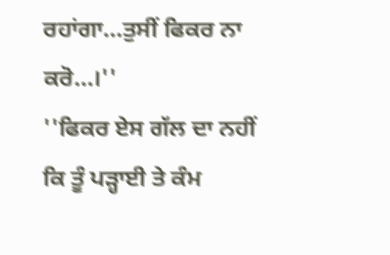ਰਹਾਂਗਾ…ਤੁਸੀਂ ਫਿਕਰ ਨਾ ਕਰੋ…।''
''ਫਿਕਰ ਏਸ ਗੱਲ ਦਾ ਨਹੀਂ ਕਿ ਤੂੰ ਪੜ੍ਹਾਈ ਤੇ ਕੰਮ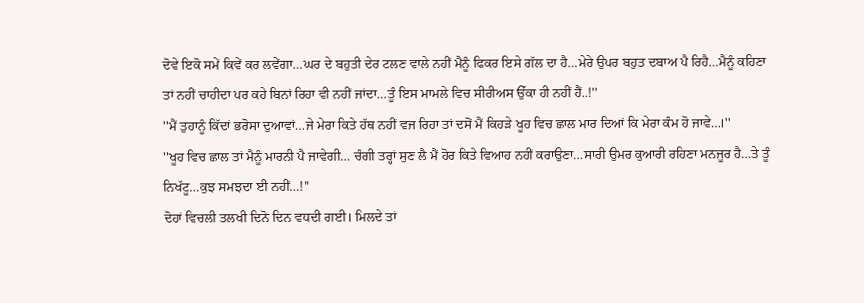ਦੋਵੇ ਇਕੋ ਸਮੇਂ ਕਿਵੇਂ ਕਰ ਲਵੇਂਗਾ…ਘਰ ਦੇ ਬਹੁਤੀ ਦੇਰ ਟਲਣ ਵਾਲੇ ਨਹੀਂ ਮੈਨੂੰ ਫਿਕਰ ਇਸੇ ਗੱਲ ਦਾ ਹੈ…ਮੇਰੇ ਉਪਰ ਬਹੁਤ ਦਬਾਅ ਪੈ ਰਿਹੈ…ਮੈਨੂੰ ਕਹਿਣਾ ਤਾਂ ਨਹੀਂ ਚਾਹੀਦਾ ਪਰ ਕਹੇ ਬਿਨਾਂ ਰਿਹਾ ਵੀ ਨਹੀਂ ਜਾਂਦਾ…ਤੂੰ ਇਸ ਮਾਮਲੇ ਵਿਚ ਸੀਰੀਅਸ ਉੱਕਾ ਹੀ ਨਹੀਂ ਹੈਂ..!''
''ਮੈਂ ਤੁਹਾਨੂੰ ਕਿੱਦਾਂ ਭਰੋਸਾ ਦੁਆਵਾਂ…ਜੇ ਮੇਰਾ ਕਿਤੇ ਹੱਥ ਨਹੀਂ ਵਜ ਰਿਹਾ ਤਾਂ ਦਸੋਂ ਮੈਂ ਕਿਹੜੇ ਖੂਹ ਵਿਚ ਛਾਲ ਮਾਰ ਦਿਆਂ ਕਿ ਮੇਰਾ ਕੰਮ ਹੋ ਜਾਵੇ…।''
''ਖੂਹ ਵਿਚ ਛਾਲ ਤਾਂ ਮੈਨੂੰ ਮਾਰਨੀ ਪੈ ਜਾਵੇਗੀ… ਚੰਗੀ ਤਰ੍ਹਾਂ ਸੁਣ ਲੈ ਮੈਂ ਹੋਰ ਕਿਤੇ ਵਿਆਹ ਨਹੀਂ ਕਰਾਉਣਾ…ਸਾਰੀ ਉਮਰ ਕੁਆਰੀ ਰਹਿਣਾ ਮਨਜੂਰ ਹੈ…ਤੇ ਤੂੰ ਨਿਖੱਟੂ…ਕੁਝ ਸਮਝਦਾ ਈ ਨਹੀਂ…!''
ਦੋਹਾਂ ਵਿਚਲੀ ਤਲਖੀ ਦਿਨੋ ਦਿਨ ਵਧਦੀ ਗਈ। ਮਿਲਦੇ ਤਾਂ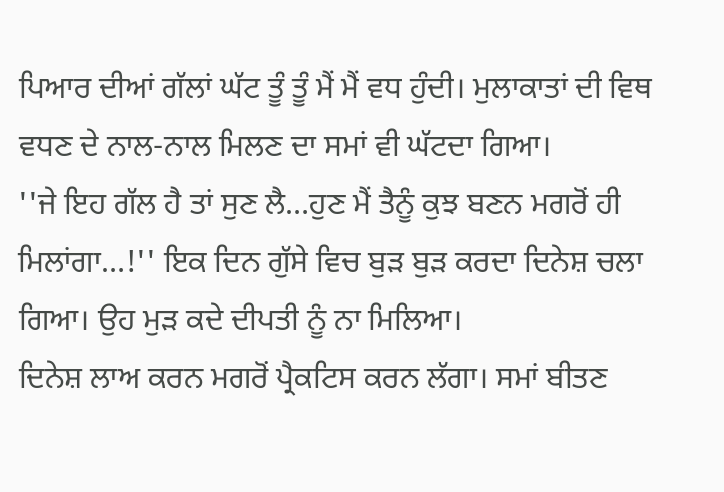ਪਿਆਰ ਦੀਆਂ ਗੱਲਾਂ ਘੱਟ ਤੂੰ ਤੂੰ ਮੈਂ ਮੈਂ ਵਧ ਹੁੰਦੀ। ਮੁਲਾਕਾਤਾਂ ਦੀ ਵਿਥ ਵਧਣ ਦੇ ਨਾਲ-ਨਾਲ ਮਿਲਣ ਦਾ ਸਮਾਂ ਵੀ ਘੱਟਦਾ ਗਿਆ।
''ਜੇ ਇਹ ਗੱਲ ਹੈ ਤਾਂ ਸੁਣ ਲੈ…ਹੁਣ ਮੈਂ ਤੈਨੂੰ ਕੁਝ ਬਣਨ ਮਗਰੋਂ ਹੀ ਮਿਲਾਂਗਾ…!'' ਇਕ ਦਿਨ ਗੁੱਸੇ ਵਿਚ ਬੁੜ ਬੁੜ ਕਰਦਾ ਦਿਨੇਸ਼ ਚਲਾ ਗਿਆ। ਉਹ ਮੁੜ ਕਦੇ ਦੀਪਤੀ ਨੂੰ ਨਾ ਮਿਲਿਆ।
ਦਿਨੇਸ਼ ਲਾਅ ਕਰਨ ਮਗਰੋਂ ਪ੍ਰੈਕਟਿਸ ਕਰਨ ਲੱਗਾ। ਸਮਾਂ ਬੀਤਣ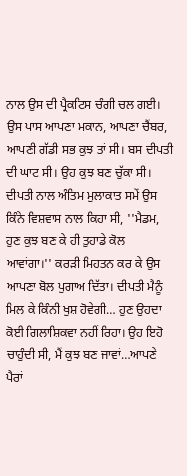ਨਾਲ ਉਸ ਦੀ ਪ੍ਰੈਕਟਿਸ ਚੰਗੀ ਚਲ ਗਈ। ਉਸ ਪਾਸ ਆਪਣਾ ਮਕਾਨ, ਆਪਣਾ ਚੈਂਬਰ, ਆਪਣੀ ਗੱਡੀ ਸਭ ਕੁਝ ਤਾਂ ਸੀ। ਬਸ ਦੀਪਤੀ ਦੀ ਘਾਟ ਸੀ। ਉਹ ਕੁਝ ਬਣ ਚੁੱਕਾ ਸੀ। ਦੀਪਤੀ ਨਾਲ ਅੰਤਿਮ ਮੁਲਾਕਾਤ ਸਮੇਂ ਉਸ ਕਿੰਨੇ ਵਿਸ਼ਵਾਸ ਨਾਲ ਕਿਹਾ ਸੀ, ''ਮੈਡਮ, ਹੁਣ ਕੁਝ ਬਣ ਕੇ ਹੀ ਤੁਹਾਡੇ ਕੋਲ ਆਵਾਂਗਾ।'' ਕਰੜੀ ਮਿਹਤਨ ਕਰ ਕੇ ਉਸ ਆਪਣਾ ਬੋਲ ਪੁਗਾਅ ਦਿੱਤਾ। ਦੀਪਤੀ ਮੈਨੂੰ ਮਿਲ ਕੇ ਕਿੰਨੀ ਖੁਸ਼ ਹੋਵੇਗੀ… ਹੁਣ ਉਹਦਾ ਕੋਈ ਗਿਲਾਸ਼ਿਕਵਾ ਨਹੀਂ ਰਿਹਾ। ਉਹ ਇਹੋ ਚਾਹੁੰਦੀ ਸੀ, ਮੈਂ ਕੁਝ ਬਣ ਜਾਵਾਂ…ਆਪਣੇ ਪੈਰਾਂ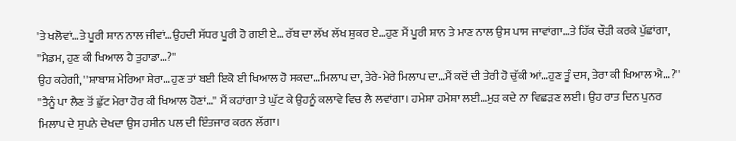'ਤੇ ਖਲੋਵਾਂ…ਤੇ ਪੂਰੀ ਸ਼ਾਨ ਨਾਲ ਜੀਵਾਂ…ਉਹਦੀ ਸੱਧਰ ਪੂਰੀ ਹੋ ਗਈ ਏ… ਰੱਬ ਦਾ ਲੱਖ ਲੱਖ ਸ਼ੁਕਰ ਏ…ਹੁਣ ਮੈਂ ਪੂਰੀ ਸ਼ਾਨ ਤੇ ਮਾਣ ਨਾਲ ਉਸ ਪਾਸ ਜਾਵਾਂਗਾ…ਤੇ ਹਿੱਕ ਚੌੜੀ ਕਰਕੇ ਪੁੱਛਾਂਗਾ,
''ਮੈਡਮ, ਹੁਣ ਕੀ ਖਿਆਲ ਹੈ ਤੁਹਾਡਾ…?''
ਉਹ ਕਹੇਗੀ, ''ਸ਼ਾਬਾਸ਼ ਮੇਰਿਆ ਸ਼ੇਰਾ…ਹੁਣ ਤਾਂ ਬਈ ਇਕੋ ਈ ਖਿਆਲ ਹੋ ਸਕਦਾ…ਮਿਲਾਪ ਦਾ, ਤੇਰੇ-ਮੇਰੇ ਮਿਲਾਪ ਦਾ…ਮੈਂ ਕਦੋਂ ਦੀ ਤੇਰੀ ਹੋ ਚੁੱਕੀ ਆਂ…ਹੁਣ ਤੂੰ ਦਸ, ਤੇਰਾ ਕੀ ਖਿਆਲ ਐ…?''
''ਤੈਨੂੰ ਪਾ ਲੈਣ ਤੋਂ ਛੁੱਟ ਮੇਰਾ ਹੋਰ ਕੀ ਖਿਆਲ ਹੋਣਾਂ…'' ਮੈਂ ਕਹਾਂਗਾ ਤੇ ਘੁੱਟ ਕੇ ਉਹਨੂੰ ਕਲਾਵੇ ਵਿਚ ਲੈ ਲਵਾਂਗਾ। ਹਮੇਸ਼ਾ ਹਮੇਸ਼ਾ ਲਈ…ਮੁੜ ਕਦੇ ਨਾ ਵਿਛੜਣ ਲਈ। ਉਹ ਰਾਤ ਦਿਨ ਪੁਨਰ ਮਿਲਾਪ ਦੇ ਸੁਪਨੇ ਦੇਖਦਾ ਉਸ ਹਸੀਨ ਪਲ ਦੀ ਇੰਤਜਾਰ ਕਰਨ ਲੱਗਾ।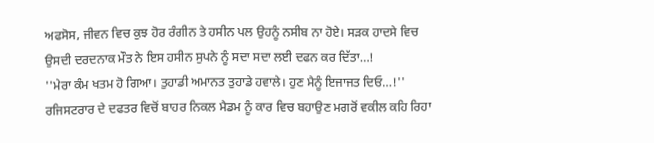ਅਫਸੋਸ, ਜੀਵਨ ਵਿਚ ਕੁਝ ਹੋਰ ਰੰਗੀਨ ਤੇ ਹਸੀਨ ਪਲ ਉਹਨੂੰ ਨਸੀਬ ਨਾ ਹੋਏ। ਸੜਕ ਹਾਦਸੇ ਵਿਚ ਉਸਦੀ ਦਰਦਨਾਕ ਮੌਤ ਨੇ ਇਸ ਹਸੀਨ ਸੁਪਨੇ ਨੂੰ ਸਦਾ ਸਦਾ ਲਈ ਦਫਨ ਕਰ ਦਿੱਤਾ…!
''ਮੇਰਾ ਕੰਮ ਖਤਮ ਹੋ ਗਿਆ। ਤੁਹਾਡੀ ਅਮਾਨਤ ਤੁਹਾਡੇ ਹਵਾਲੇ। ਹੁਣ ਮੈਨੂੰ ਇਜਾਜਤ ਦਿਓ…!''
ਰਜਿਸਟਰਾਰ ਦੇ ਦਫਤਰ ਵਿਚੋਂ ਬਾਹਰ ਨਿਕਲ ਮੈਡਮ ਨੂੰ ਕਾਰ ਵਿਚ ਬਹਾਉਣ ਮਗਰੋਂ ਵਕੀਲ ਕਹਿ ਰਿਹਾ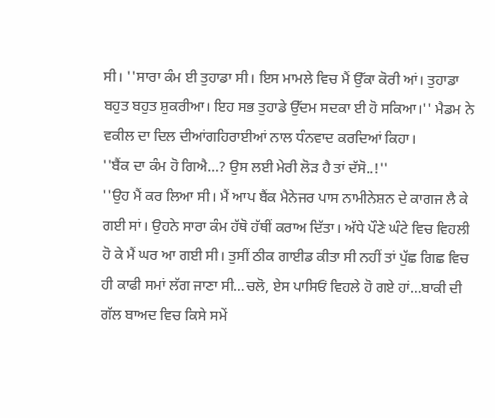ਸੀ। ''ਸਾਰਾ ਕੰਮ ਈ ਤੁਹਾਡਾ ਸੀ। ਇਸ ਮਾਮਲੇ ਵਿਚ ਮੈਂ ਉੱਕਾ ਕੋਰੀ ਆਂ। ਤੁਹਾਡਾ ਬਹੁਤ ਬਹੁਤ ਸ਼ੁਕਰੀਆ। ਇਹ ਸਭ ਤੁਹਾਡੇ ਉੱਦਮ ਸਦਕਾ ਈ ਹੋ ਸਕਿਆ।'' ਮੈਡਮ ਨੇ ਵਕੀਲ ਦਾ ਦਿਲ ਦੀਆਂਗਹਿਰਾਈਆਂ ਨਾਲ ਧੰਨਵਾਦ ਕਰਦਿਆਂ ਕਿਹਾ।
''ਬੈਂਕ ਦਾ ਕੰਮ ਹੋ ਗਿਐ…? ਉਸ ਲਈ ਮੇਰੀ ਲੋੜ ਹੈ ਤਾਂ ਦੱਸੋ..!''
''ਉਹ ਮੈਂ ਕਰ ਲਿਆ ਸੀ। ਮੈਂ ਆਪ ਬੈਂਕ ਮੈਨੇਜਰ ਪਾਸ ਨਾਮੀਨੇਸ਼ਨ ਦੇ ਕਾਗਜ ਲੈ ਕੇ ਗਈ ਸਾਂ। ਉਹਨੇ ਸਾਰਾ ਕੰਮ ਹੱਥੋ ਹੱਥੀਂ ਕਰਾਅ ਦਿੱਤਾ। ਅੱਧੇ ਪੌਣੇ ਘੰਟੇ ਵਿਚ ਵਿਹਲੀ ਹੋ ਕੇ ਮੈਂ ਘਰ ਆ ਗਈ ਸੀ। ਤੁਸੀਂ ਠੀਕ ਗਾਈਡ ਕੀਤਾ ਸੀ ਨਹੀਂ ਤਾਂ ਪੁੱਛ ਗਿਛ ਵਿਚ ਹੀ ਕਾਫੀ ਸਮਾਂ ਲੱਗ ਜਾਣਾ ਸੀ…ਚਲੋ, ਏਸ ਪਾਸਿਓਂ ਵਿਹਲੇ ਹੋ ਗਏ ਹਾਂ…ਬਾਕੀ ਦੀ ਗੱਲ ਬਾਅਦ ਵਿਚ ਕਿਸੇ ਸਮੇਂ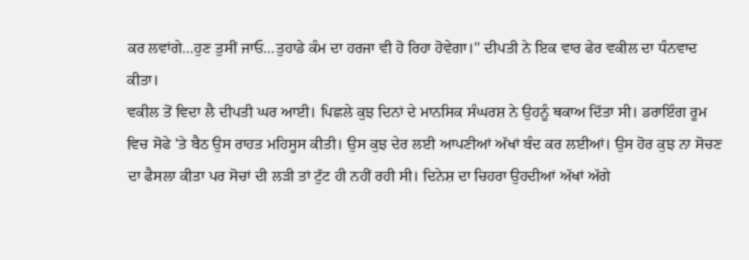ਕਰ ਲਵਾਂਗੇ…ਹੁਣ ਤੁਸੀਂ ਜਾਓ…ਤੁਹਾਡੇ ਕੰਮ ਦਾ ਹਰਜਾ ਵੀ ਹੋ ਰਿਹਾ ਹੋਵੇਗਾ।'' ਦੀਪਤੀ ਨੇ ਇਕ ਵਾਰ ਫੇਰ ਵਕੀਲ ਦਾ ਧੰਨਵਾਦ ਕੀਤਾ।
ਵਕੀਲ ਤੋਂ ਵਿਦਾ ਲੈ ਦੀਪਤੀ ਘਰ ਆਈ। ਪਿਛਲੇ ਕੁਝ ਦਿਨਾਂ ਦੇ ਮਾਨਸਿਕ ਸੰਘਰਸ਼ ਨੇ ਉਹਨੂੰ ਥਕਾਅ ਦਿੱਤਾ ਸੀ। ਡਰਾਇੰਗ ਰੂਮ ਵਿਚ ਸੋਫੇ 'ਤੇ ਬੈਠ ਉਸ ਰਾਹਤ ਮਹਿਸੂਸ ਕੀਤੀ। ਉਸ ਕੁਝ ਦੇਰ ਲਈ ਆਪਣੀਆਂ ਅੱਖਾਂ ਬੰਦ ਕਰ ਲਈਆਂ। ਉਸ ਹੋਰ ਕੁਝ ਨਾ ਸੋਚਣ ਦਾ ਫੈਸਲਾ ਕੀਤਾ ਪਰ ਸੋਚਾਂ ਦੀ ਲੜੀ ਤਾਂ ਟੁੱਟ ਹੀ ਨਹੀਂ ਰਹੀ ਸੀ। ਦਿਨੇਸ਼ ਦਾ ਚਿਹਰਾ ਉਹਦੀਆਂ ਅੱਖਾਂ ਅੱਗੇ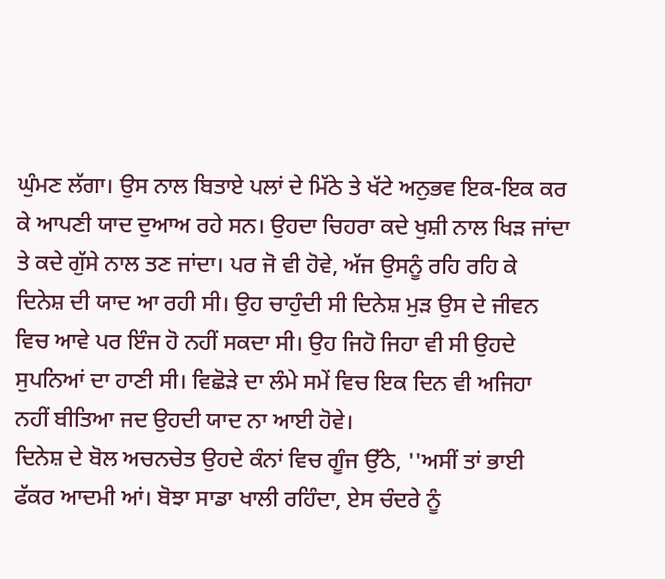ਘੁੰਮਣ ਲੱਗਾ। ਉਸ ਨਾਲ ਬਿਤਾਏ ਪਲਾਂ ਦੇ ਮਿੱਠੇ ਤੇ ਖੱਟੇ ਅਨੁਭਵ ਇਕ-ਇਕ ਕਰ ਕੇ ਆਪਣੀ ਯਾਦ ਦੁਆਅ ਰਹੇ ਸਨ। ਉਹਦਾ ਚਿਹਰਾ ਕਦੇ ਖੁਸ਼ੀ ਨਾਲ ਖਿੜ ਜਾਂਦਾ ਤੇ ਕਦੇ ਗੁੱਸੇ ਨਾਲ ਤਣ ਜਾਂਦਾ। ਪਰ ਜੋ ਵੀ ਹੋਵੇ, ਅੱਜ ਉਸਨੂੰ ਰਹਿ ਰਹਿ ਕੇ ਦਿਨੇਸ਼ ਦੀ ਯਾਦ ਆ ਰਹੀ ਸੀ। ਉਹ ਚਾਹੁੰਦੀ ਸੀ ਦਿਨੇਸ਼ ਮੁੜ ਉਸ ਦੇ ਜੀਵਨ ਵਿਚ ਆਵੇ ਪਰ ਇੰਜ ਹੋ ਨਹੀਂ ਸਕਦਾ ਸੀ। ਉਹ ਜਿਹੋ ਜਿਹਾ ਵੀ ਸੀ ਉਹਦੇ ਸੁਪਨਿਆਂ ਦਾ ਹਾਣੀ ਸੀ। ਵਿਛੋੜੇ ਦਾ ਲੰਮੇ ਸਮੇਂ ਵਿਚ ਇਕ ਦਿਨ ਵੀ ਅਜਿਹਾ ਨਹੀਂ ਬੀਤਿਆ ਜਦ ਉਹਦੀ ਯਾਦ ਨਾ ਆਈ ਹੋਵੇ।
ਦਿਨੇਸ਼ ਦੇ ਬੋਲ ਅਚਨਚੇਤ ਉਹਦੇ ਕੰਨਾਂ ਵਿਚ ਗੂੰਜ ਉੱਠੇ, ''ਅਸੀਂ ਤਾਂ ਭਾਈ ਫੱਕਰ ਆਦਮੀ ਆਂ। ਬੋਝਾ ਸਾਡਾ ਖਾਲੀ ਰਹਿੰਦਾ, ਏਸ ਚੰਦਰੇ ਨੂੰ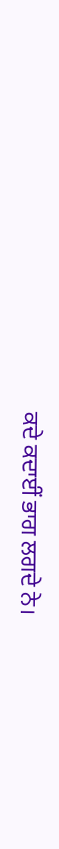ਕਦੇ ਕਦਾਈਂ ਭਾਗ ਲਗਦੇ ਨੇ।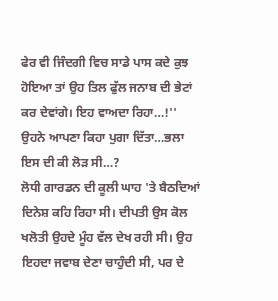ਫੇਰ ਵੀ ਜਿੰਦਗੀ ਵਿਚ ਸਾਡੇ ਪਾਸ ਕਦੇ ਕੁਝ ਹੋਇਆ ਤਾਂ ਉਹ ਤਿਲ ਫੁੱਲ ਜਨਾਬ ਦੀ ਭੇਟਾਂ ਕਰ ਦੇਵਾਂਗੇ। ਇਹ ਵਾਅਦਾ ਰਿਹਾ…!'' ਉਹਨੇ ਆਪਣਾ ਕਿਹਾ ਪੁਗਾ ਦਿੱਤਾ…ਭਲਾ ਇਸ ਦੀ ਕੀ ਲੋੜ ਸੀ…?
ਲੋਧੀ ਗਾਰਡਨ ਦੀ ਕੂਲੀ ਘਾਹ 'ਤੇ ਬੈਠਦਿਆਂ ਦਿਨੇਸ਼ ਕਹਿ ਰਿਹਾ ਸੀ। ਦੀਪਤੀ ਉਸ ਕੋਲ ਖਲੋਤੀ ਉਹਦੇ ਮੂੰਹ ਵੱਲ ਦੇਖ ਰਹੀ ਸੀ। ਉਹ ਇਹਦਾ ਜਵਾਬ ਦੇਣਾ ਚਾਹੁੰਦੀ ਸੀ, ਪਰ ਦੇ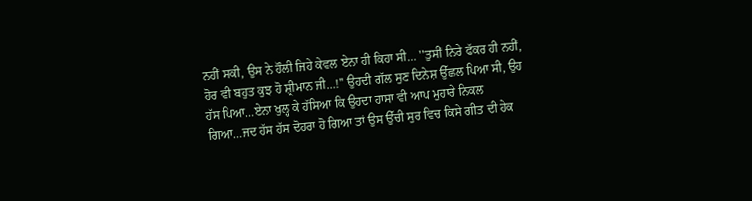ਨਹੀਂ ਸਕੀ, ਉਸ ਨੇ ਹੌਲੀ ਜਿਹੇ ਕੇਵਲ ਏਨਾ ਹੀ ਕਿਹਾ ਸੀ… ''ਤੁਸੀਂ ਨਿਰੇ ਫੱਕਰ ਹੀ ਨਹੀਂ, ਹੋਰ ਵੀ ਬਹੁਤ ਕੁਝ ਹੋ ਸ਼੍ਰੀਮਾਨ ਜੀ…!'' ਉਹਦੀ ਗੱਲ ਸੁਣ ਦਿਨੇਸ਼ ਉੱਛਲ ਪਿਆ ਸੀ, ਉਹ ਹੱਸ ਪਿਆ…ਏਨਾ ਖੁਲ੍ਹ ਕੇ ਹੱਸਿਆ ਕਿ ਉਹਦਾ ਹਾਸਾ ਵੀ ਆਪ ਮੁਹਾਰੇ ਨਿਕਲ ਗਿਆ…ਜਦ ਹੱਸ ਹੱਸ ਦੋਹਰਾ ਹੋ ਗਿਆ ਤਾਂ ਉਸ ਉੱਚੀ ਸੁਰ ਵਿਚ ਕਿਸੇ ਗੀਤ ਦੀ ਹੇਕ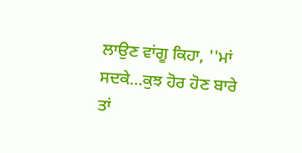ਲਾਉਣ ਵਾਂਗੂ ਕਿਹਾ, ''ਮਾਂ ਸਦਕੇ…ਕੁਝ ਹੋਰ ਹੋਣ ਬਾਰੇ ਤਾਂ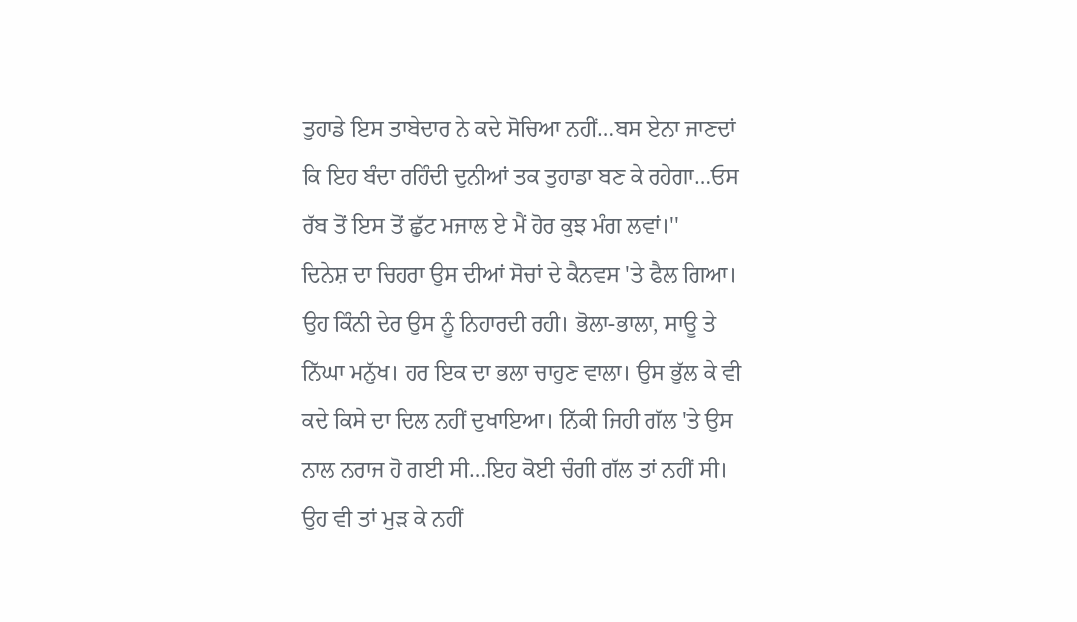ਤੁਹਾਡੇ ਇਸ ਤਾਬੇਦਾਰ ਨੇ ਕਦੇ ਸੋਚਿਆ ਨਹੀਂ…ਬਸ ਏਨਾ ਜਾਣਦਾਂ ਕਿ ਇਹ ਬੰਦਾ ਰਹਿੰਦੀ ਦੁਨੀਆਂ ਤਕ ਤੁਹਾਡਾ ਬਣ ਕੇ ਰਹੇਗਾ…ਓਸ ਰੱਬ ਤੋਂ ਇਸ ਤੋਂ ਛੁੱਟ ਮਜਾਲ ਏ ਮੈਂ ਹੋਰ ਕੁਝ ਮੰਗ ਲਵਾਂ।''
ਦਿਨੇਸ਼ ਦਾ ਚਿਹਰਾ ਉਸ ਦੀਆਂ ਸੋਚਾਂ ਦੇ ਕੈਨਵਸ 'ਤੇ ਫੈਲ ਗਿਆ। ਉਹ ਕਿੰਨੀ ਦੇਰ ਉਸ ਨੂੰ ਨਿਹਾਰਦੀ ਰਹੀ। ਭੋਲਾ-ਭਾਲਾ, ਸਾਊ ਤੇ ਨਿੱਘਾ ਮਨੁੱਖ। ਹਰ ਇਕ ਦਾ ਭਲਾ ਚਾਹੁਣ ਵਾਲਾ। ਉਸ ਭੁੱਲ ਕੇ ਵੀ ਕਦੇ ਕਿਸੇ ਦਾ ਦਿਲ ਨਹੀਂ ਦੁਖਾਇਆ। ਨਿੱਕੀ ਜਿਹੀ ਗੱਲ 'ਤੇ ਉਸ ਨਾਲ ਨਰਾਜ ਹੋ ਗਈ ਸੀ…ਇਹ ਕੋਈ ਚੰਗੀ ਗੱਲ ਤਾਂ ਨਹੀਂ ਸੀ। ਉਹ ਵੀ ਤਾਂ ਮੁੜ ਕੇ ਨਹੀਂ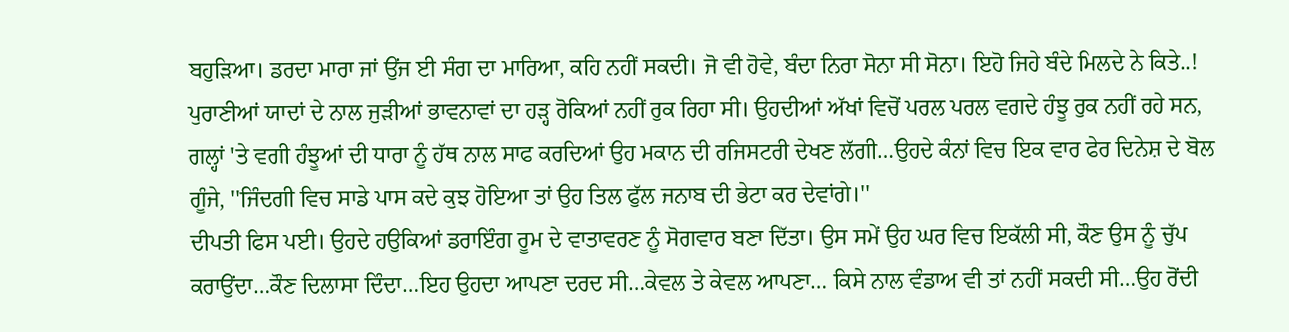ਬਹੁੜਿਆ। ਡਰਦਾ ਮਾਰਾ ਜਾਂ ਉਂਜ ਈ ਸੰਗ ਦਾ ਮਾਰਿਆ, ਕਹਿ ਨਹੀਂ ਸਕਦੀ। ਜੋ ਵੀ ਹੋਵੇ, ਬੰਦਾ ਨਿਰਾ ਸੋਨਾ ਸੀ ਸੋਨਾ। ਇਹੋ ਜਿਹੇ ਬੰਦੇ ਮਿਲਦੇ ਨੇ ਕਿਤੇ..! ਪੁਰਾਣੀਆਂ ਯਾਦਾਂ ਦੇ ਨਾਲ ਜੁੜੀਆਂ ਭਾਵਨਾਵਾਂ ਦਾ ਹੜ੍ਹ ਰੋਕਿਆਂ ਨਹੀਂ ਰੁਕ ਰਿਹਾ ਸੀ। ਉਹਦੀਆਂ ਅੱਖਾਂ ਵਿਚੋਂ ਪਰਲ ਪਰਲ ਵਗਦੇ ਹੰਝੂ ਰੁਕ ਨਹੀਂ ਰਹੇ ਸਨ, ਗਲ੍ਹਾਂ 'ਤੇ ਵਗੀ ਹੰਝੂਆਂ ਦੀ ਧਾਰਾ ਨੂੰ ਹੱਥ ਨਾਲ ਸਾਫ ਕਰਦਿਆਂ ਉਹ ਮਕਾਨ ਦੀ ਰਜਿਸਟਰੀ ਦੇਖਣ ਲੱਗੀ…ਉਹਦੇ ਕੰਨਾਂ ਵਿਚ ਇਕ ਵਾਰ ਫੇਰ ਦਿਨੇਸ਼ ਦੇ ਬੋਲ ਗੂੰਜੇ, ''ਜਿੰਦਗੀ ਵਿਚ ਸਾਡੇ ਪਾਸ ਕਦੇ ਕੁਝ ਹੋਇਆ ਤਾਂ ਉਹ ਤਿਲ ਫੁੱਲ ਜਨਾਬ ਦੀ ਭੇਟਾ ਕਰ ਦੇਵਾਂਗੇ।''
ਦੀਪਤੀ ਫਿਸ ਪਈ। ਉਹਦੇ ਹਉਕਿਆਂ ਡਰਾਇੰਗ ਰੂਮ ਦੇ ਵਾਤਾਵਰਣ ਨੂੰ ਸੋਗਵਾਰ ਬਣਾ ਦਿੱਤਾ। ਉਸ ਸਮੇਂ ਉਹ ਘਰ ਵਿਚ ਇਕੱਲੀ ਸੀ, ਕੌਣ ਉਸ ਨੂੰ ਚੁੱਪ ਕਰਾਉਂਦਾ…ਕੌਣ ਦਿਲਾਸਾ ਦਿੰਦਾ…ਇਹ ਉਹਦਾ ਆਪਣਾ ਦਰਦ ਸੀ…ਕੇਵਲ ਤੇ ਕੇਵਲ ਆਪਣਾ… ਕਿਸੇ ਨਾਲ ਵੰਡਾਅ ਵੀ ਤਾਂ ਨਹੀਂ ਸਕਦੀ ਸੀ…ਉਹ ਰੋਂਦੀ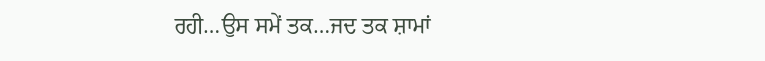ਰਹੀ…ਉਸ ਸਮੇਂ ਤਕ…ਜਦ ਤਕ ਸ਼ਾਮਾਂ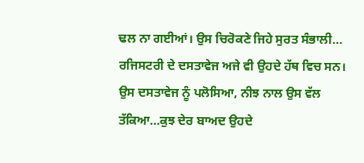ਢਲ ਨਾ ਗਈਆਂ। ਉਸ ਚਿਰੋਕਣੇ ਜਿਹੇ ਸੁਰਤ ਸੰਭਾਲੀ… ਰਜਿਸਟਰੀ ਦੇ ਦਸਤਾਵੇਜ ਅਜੇ ਵੀ ਉਹਦੇ ਹੱਥ ਵਿਚ ਸਨ। ਉਸ ਦਸਤਾਵੇਜ ਨੂੰ ਪਲੋਸਿਆ, ਨੀਝ ਨਾਲ ਉਸ ਵੱਲ ਤੱਕਿਆ…ਕੁਝ ਦੇਰ ਬਾਅਦ ਉਹਦੇ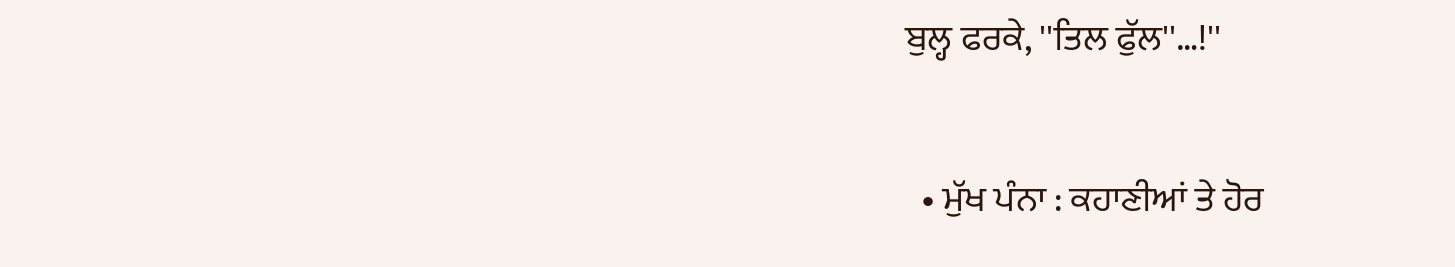ਬੁਲ੍ਹ ਫਰਕੇ, ''ਤਿਲ ਫੁੱਲ''…!''

  • ਮੁੱਖ ਪੰਨਾ : ਕਹਾਣੀਆਂ ਤੇ ਹੋਰ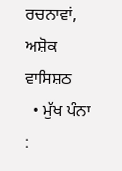ਰਚਨਾਵਾਂ, ਅਸ਼ੋਕ ਵਾਸਿਸ਼ਠ
  • ਮੁੱਖ ਪੰਨਾ :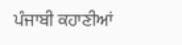ਪੰਜਾਬੀ ਕਹਾਣੀਆਂ